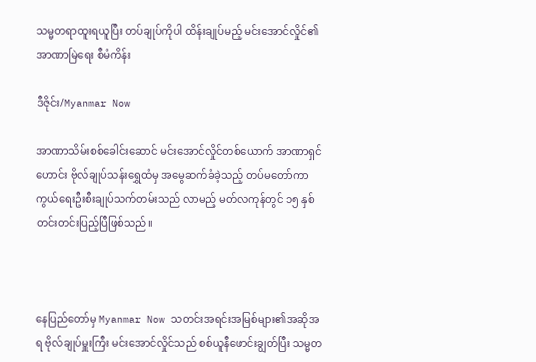သမ္မတရာထူးရယူပြီး တပ်ချုပ်ကိုပါ ထိန်းချုပ်မည့် မင်းအောင်လှိုင်၏ အာဏာမြဲရေး စီမံကိန်း

ဒီဇိုင်း/Myanmar Now

အာဏာသိမ်းစစ်ခေါင်းဆောင် မင်းအောင်လှိုင်တစ်ယောက် အာဏာရှင်ဟောင်း ဗိုလ်ချုပ်သန်းရွှေထံမှ အမွေဆက်ခံခဲ့သည့် တပ်မတော်ကာကွယ်ရေးဦးစီးချုပ်သက်တမ်းသည် လာမည့် မတ်လကုန်တွင် ၁၅ နှစ်တင်းတင်းပြည့်ပြီဖြစ်သည်။



နေပြည်တော်မှ Myanmar Now သတင်းအရင်းအမြစ်များ၏အဆိုအရ ဗိုလ်ချုပ်မှူးကြီး မင်းအောင်လှိုင်သည် စစ်ယူနီဖောင်းချွတ်ပြီး သမ္မတ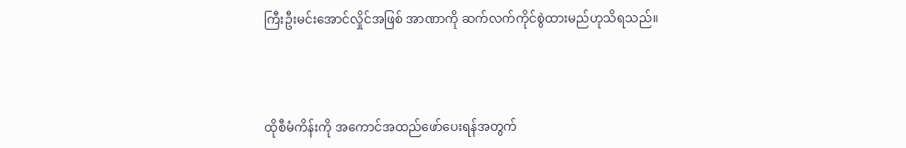ကြီးဦးမင်းအောင်လှိုင်အဖြစ် အာဏာကို ဆက်လက်ကိုင်စွဲထားမည်ဟုသိရသည်။



ထိုစီမံကိန်းကို အကောင်အထည်ဖော်ပေးရန်အတွက်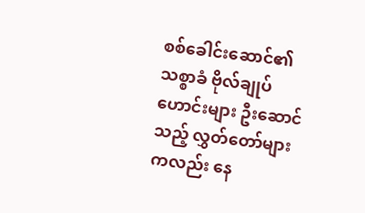စစ်ခေါင်းဆောင်၏သစ္စာခံ ဗိုလ်ချုပ်ဟောင်းများ ဦးဆောင်သည့် လွှတ်တော်များကလည်း နေ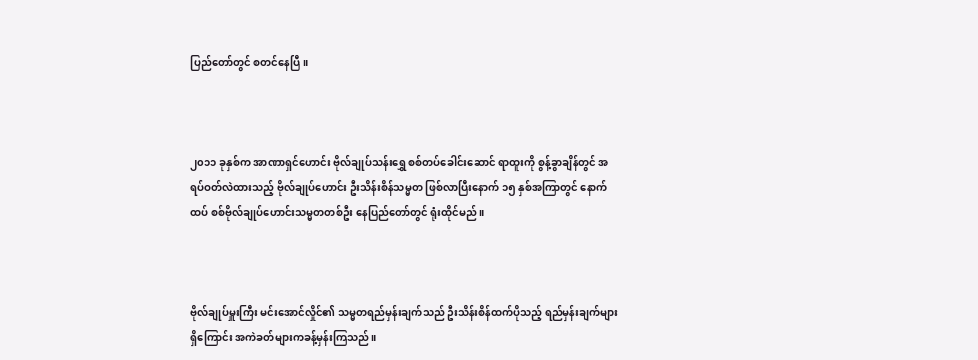ပြည်တော်တွင် စတင်နေပြီ။



၂၀၁၁ ခုနှစ်က အာဏာရှင်ဟောင်း ဗိုလ်ချုပ်သန်းရွှေ စစ်တပ်ခေါင်းဆောင် ရာထူးကို စွန့်ခွာချိန်တွင် အရပ်ဝတ်လဲထားသည့် ဗိုလ်ချုပ်ဟောင်း ဦးသိန်းစိန်သမ္မတ ဖြစ်လာပြီးနောက် ၁၅ နှစ်အကြာတွင် နောက်ထပ် စစ်ဗိုလ်ချုပ်ဟောင်းသမ္မတတစ်ဦး နေပြည်တော်တွင် ရုံးထိုင်မည်။



ဗိုလ်ချုပ်မှူးကြီး မင်းအောင်လှိုင်၏ သမ္မတရည်မှန်းချက်သည် ဦးသိန်းစိန်ထက်ပိုသည့် ရည်မှန်းချက်များရှိကြောင်း အကဲခတ်များကခန့်မှန်းကြသည်။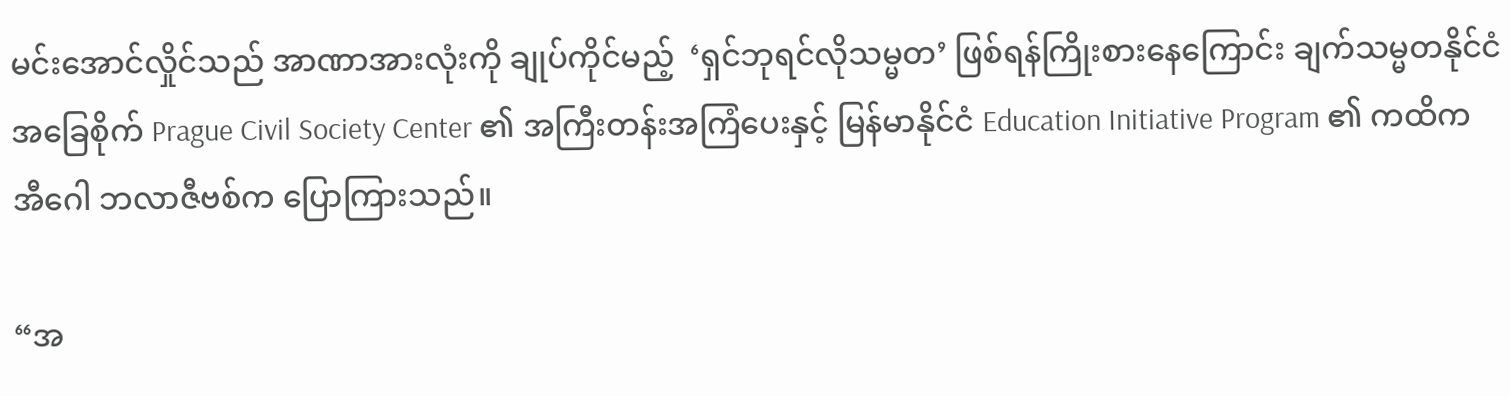မင်းအောင်လှိုင်သည် အာဏာအားလုံးကို ချုပ်ကိုင်မည့်  ‘ရှင်ဘုရင်လိုသမ္မတ’ ဖြစ်ရန်ကြိုးစားနေကြောင်း ချက်သမ္မတနိုင်ငံအခြေစိုက် Prague Civil Society Center ၏ အကြီးတန်းအကြံပေးနှင့် မြန်မာနိုင်ငံ Education Initiative Program ၏ ကထိက အီဂေါ ဘလာဇီဗစ်က ပြောကြားသည်။

“အ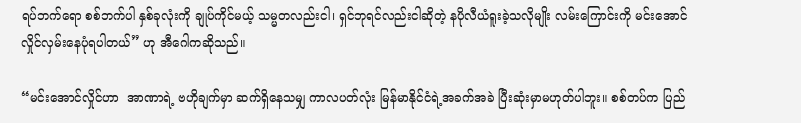ရပ်ဘက်ရော စစ်ဘက်ပါ နှစ်ခုလုံးကို ချုပ်ကိုင်မယ့် သမ္မတလည်းငါ၊ ရှင်ဘုရင်လည်းငါဆိုတဲ့ နပိုလီယံရူးခဲ့သလိုမျိုး လမ်းကြောင်းကို မင်းအောင်လှိုင်လှမ်းနေပုံရပါတယ်” ဟု အီဂေါကဆိုသည်။

“မင်းအောင်လှိုင်ဟာ  အာဏာရဲ့ ဗဟိုချက်မှာ ဆက်ရှိနေသမျှ ကာလပတ်လုံး မြန်မာနိုင်ငံရဲ့အခက်အခဲ ပြီးဆုံးမှာမဟုတ်ပါဘူး။ စစ်တပ်က ပြည်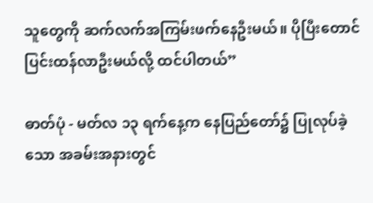သူတွေကို ဆက်လက်အကြမ်းဖက်နေဦးမယ်။ ပိုပြီးတောင် ပြင်းထန်လာဦးမယ်လို့ ထင်ပါတယ်”

ဓာတ်ပုံ - မတ်လ ၁၃ ရက်နေ့က နေပြည်တော်၌ ပြုလုပ်ခဲ့သော အခမ်းအနားတွင်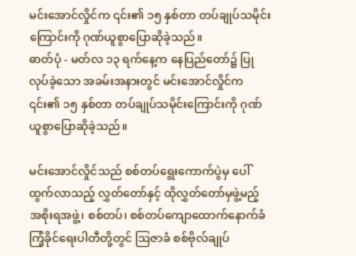မင်းအောင်လှိုင်က ၎င်း၏ ၁၅ နှစ်တာ တပ်ချုပ်သမိုင်းကြောင်းကို ဂုဏ်ယူစွာပြောဆိုခဲ့သည်။
ဓာတ်ပုံ - မတ်လ ၁၃ ရက်နေ့က နေပြည်တော်၌ ပြုလုပ်ခဲ့သော အခမ်းအနားတွင် မင်းအောင်လှိုင်က ၎င်း၏ ၁၅ နှစ်တာ တပ်ချုပ်သမိုင်းကြောင်းကို ဂုဏ်ယူစွာပြောဆိုခဲ့သည်။

မင်းအောင်လှိုင်သည် စစ်တပ်ရွေးကောက်ပွဲမှ ပေါ်ထွက်လာသည့် လွှတ်တော်နှင့် ထိုလွှတ်တော်မှဖွဲ့မည့် အစိုးရအဖွဲ့၊ စစ်တပ်၊ စစ်တပ်ကျောထောက်နောက်ခံ ကြံ့ခိုင်ရေးပါတီတို့တွင် ဩဇာခံ စစ်ဗိုလ်ချုပ်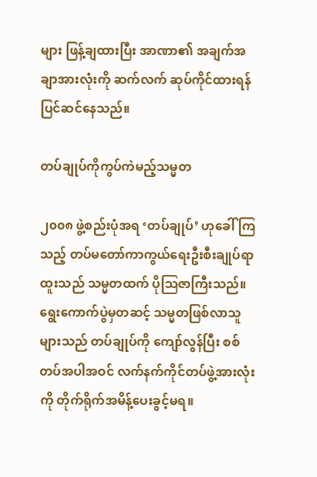များ ဖြန့်ချထားပြီး အာဏာ၏ အချက်အချာအားလုံးကို ဆက်လက် ဆုပ်ကိုင်ထားရန် ပြင်ဆင်နေသည်။

တပ်ချုပ်ကိုကွပ်ကဲမည့်သမ္မတ

၂၀၀၈ ဖွဲ့စည်းပုံအရ ‘တပ်ချုပ်’ ဟုခေါ်ကြသည့် တပ်မတော်ကာကွယ်ရေးဦးစီးချုပ်ရာထူးသည် သမ္မတထက် ပိုဩဇာကြီးသည်။ ရွေးကောက်ပွဲမှတဆင့် သမ္မတဖြစ်လာသူများသည် တပ်ချုပ်ကို ကျော်လွန်ပြီး စစ်တပ်အပါအဝင် လက်နက်ကိုင်တပ်ဖွဲ့အားလုံးကို တိုက်ရိုက်အမိန့်ပေးခွင့်မရ။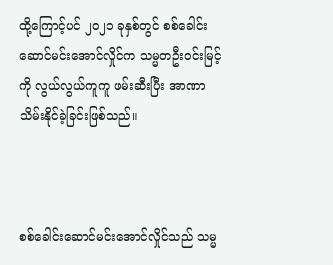ထို့ကြောင့်ပင် ၂၀၂၁ ခုနှစ်တွင် စစ်ခေါင်းဆောင်မင်းအောင်လှိုင်က သမ္မတဦးဝင်းမြင့်ကို လွယ်လွယ်ကူကူ ဖမ်းဆီးပြီး အာဏာသိမ်းနိုင်ခဲ့ခြင်းဖြစ်သည်။



စစ်ခေါင်းဆောင်မင်းအောင်လှိုင်သည် သမ္မ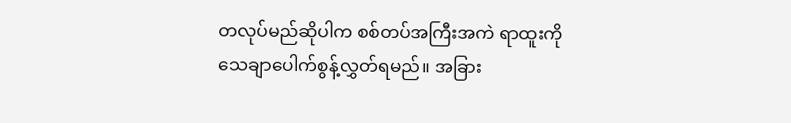တလုပ်မည်ဆိုပါက စစ်တပ်အကြီးအကဲ ရာထူးကို သေချာပေါက်စွန့်လွှတ်ရမည်။ အခြား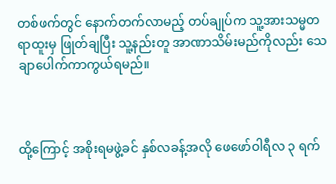တစ်ဖက်တွင် နောက်တက်လာမည့် တပ်ချုပ်က သူ့အားသမ္မတ ရာထူးမှ ဖြုတ်ချပြီး သူ့နည်းတူ အာဏာသိမ်းမည်ကိုလည်း သေချာပေါက်ကာကွယ်ရမည်။



ထို့ကြောင့် အစိုးရမဖွဲ့ခင် နှစ်လခန့်အလို ဖေဖော်ဝါရီလ ၃ ရက်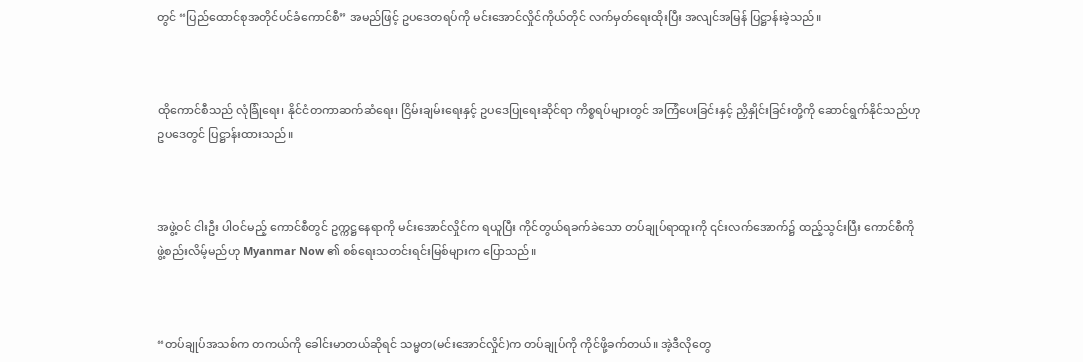တွင် “ပြည်ထောင်စုအတိုင်ပင်ခံကောင်စီ” အမည်ဖြင့် ဥပဒေတရပ်ကို မင်းအောင်လှိုင်ကိုယ်တိုင် လက်မှတ်ရေးထိုးပြီး အလျင်အမြန် ပြဋ္ဌာန်းခဲ့သည်။



ထိုကောင်စီသည် လုံခြုံရေး၊ နိုင်ငံတကာဆက်ဆံရေး၊ ငြိမ်းချမ်းရေးနှင့် ဥပဒေပြုရေးဆိုင်ရာ ကိစ္စရပ်များတွင် အကြံပေးခြင်းနှင့် ညှိနှိုင်းခြင်းတို့ကို ဆောင်ရွက်နိုင်သည်ဟု ဥပဒေတွင် ပြဋ္ဌာန်းထားသည်။



အဖွဲ့ဝင် ငါးဦး ပါဝင်မည့် ကောင်စီတွင် ဥက္ကဋ္ဌနေရာကို မင်းအောင်လှိုင်က ရယူပြီး ကိုင်တွယ်ရခက်ခဲသော တပ်ချုပ်ရာထူးကို ၎င်းလက်အောက်၌ ထည့်သွင်းပြီး ကောင်စီကို ဖွဲ့စည်းလိမ့်မည်ဟု Myanmar Now ၏ စစ်ရေးသတင်းရင်းမြစ်များက ပြောသည်။



“တပ်ချုပ်အသစ်က တကယ်ကို ခေါင်းမာတယ်ဆိုရင် သမ္မတ(မင်းအောင်လှိုင်)က တပ်ချုပ်ကို ကိုင်ဖို့ခက်တယ်။ အဲ့ဒီလိုတွေ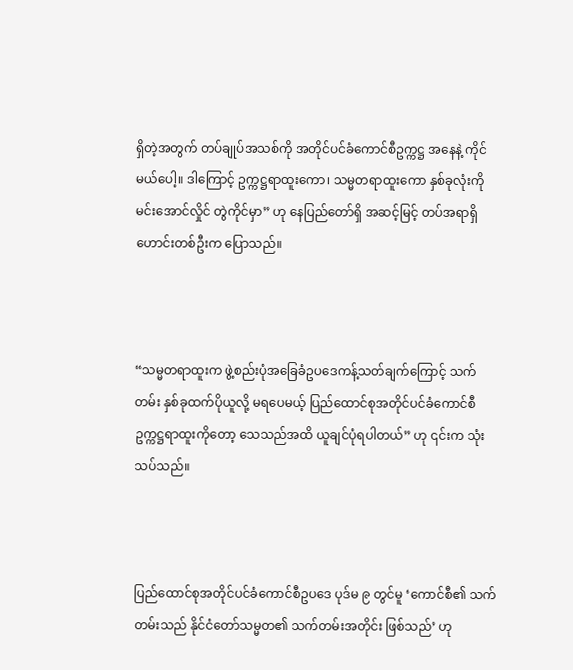ရှိတဲ့အတွက် တပ်ချုပ်အသစ်ကို အတိုင်ပင်ခံကောင်စီဥက္ကဋ္ဌ အနေနဲ့ ကိုင်မယ်ပေါ့။ ဒါကြောင့် ဥက္ကဋ္ဌရာထူးကော၊ သမ္မတရာထူးကော နှစ်ခုလုံးကို မင်းအောင်လှိုင် တွဲကိုင်မှာ” ဟု နေပြည်တော်ရှိ အဆင့်မြင့် တပ်အရာရှိဟောင်းတစ်ဦးက ပြောသည်။



“သမ္မတရာထူးက ဖွဲ့စည်းပုံအခြေခံဥပဒေကန့်သတ်ချက်ကြောင့် သက်တမ်း နှစ်ခုထက်ပိုယူလို့ မရပေမယ့် ပြည်ထောင်စုအတိုင်ပင်ခံကောင်စီဥက္ကဋ္ဌရာထူးကိုတော့ သေသည်အထိ ယူချင်ပုံရပါတယ်” ဟု ၎င်းက သုံးသပ်သည်။



ပြည်ထောင်စုအတိုင်ပင်ခံကောင်စီဥပဒေ ပုဒ်မ ၉ တွင်မူ ‘ကောင်စီ၏ သက်တမ်းသည် နိုင်ငံတော်သမ္မတ၏ သက်တမ်းအတိုင်း ဖြစ်သည်’ ဟု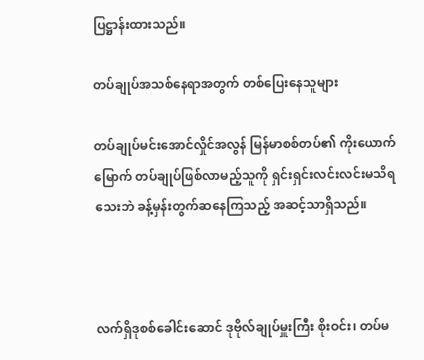ပြဋ္ဌာန်းထားသည်။

တပ်ချုပ်အသစ်နေရာအတွက် တစ်ပြေးနေသူများ

တပ်ချုပ်မင်းအောင်လှိုင်အလွန် မြန်မာစစ်တပ်၏ ကိုးယောက်မြောက် တပ်ချုပ်ဖြစ်လာမည့်သူကို ရှင်းရှင်းလင်းလင်းမသိရသေးဘဲ ခန့်မှန်းတွက်ဆနေကြသည့် အဆင့်သာရှိသည်။



လက်ရှိဒုစစ်ခေါင်းဆောင် ဒုဗိုလ်ချုပ်မှူးကြီး စိုးဝင်း၊ တပ်မ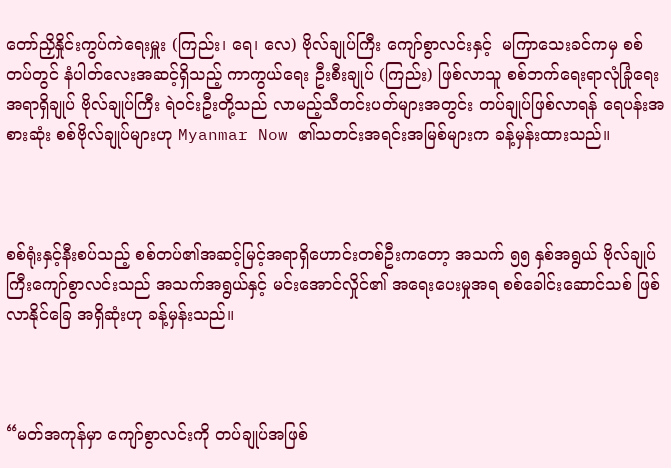တော်ညှိနှိုင်းကွပ်ကဲရေးမှူး (ကြည်း၊ ရေ၊ လေ) ဗိုလ်ချုပ်ကြီး ကျော်စွာလင်းနှင့်  မကြာသေးခင်ကမှ စစ်တပ်တွင် နံပါတ်လေးအဆင့်ရှိသည့် ကာကွယ်ရေး ဦးစီးချုပ် (ကြည်း) ဖြစ်လာသူ စစ်ဘက်ရေးရာလုံခြုံရေးအရာရှိချုပ် ဗိုလ်ချုပ်ကြီး ရဲဝင်းဦးတို့သည် လာမည့်သီတင်းပတ်များအတွင်း တပ်ချုပ်ဖြစ်လာရန် ရေပန်းအစားဆုံး စစ်ဗိုလ်ချုပ်များဟု Myanmar Now ၏သတင်းအရင်းအမြစ်များက ခန့်မှန်းထားသည်။



စစ်ရုံးနှင့်နီးစပ်သည့် စစ်တပ်၏အဆင့်မြင့်အရာရှိဟောင်းတစ်ဦးကတော့ အသက် ၅၅ နှစ်အရွယ် ဗိုလ်ချုပ်ကြီးကျော်စွာလင်းသည် အသက်အရွယ်နှင့် မင်းအောင်လှိုင်၏ အရေးပေးမှုအရ စစ်ခေါင်းဆောင်သစ် ဖြစ်လာနိုင်ခြေ အရှိဆုံးဟု ခန့်မှန်းသည်။



“မတ်အကုန်မှာ ကျော်စွာလင်းကို တပ်ချုပ်အဖြစ်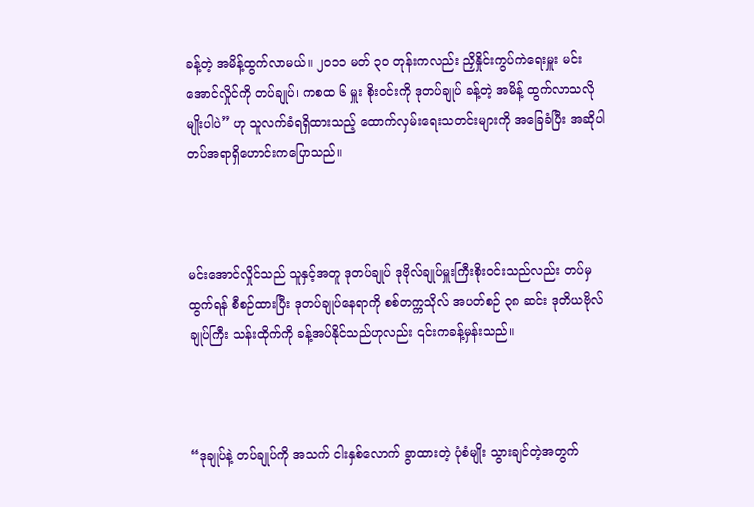ခန့်တဲ့ အမိန့်ထွက်လာမယ်။ ၂၀၁၁ မတ် ၃၀ တုန်းကလည်း ညှိနှိုင်းကွပ်ကဲရေးမှူး မင်းအောင်လှိုင်ကို တပ်ချုပ်၊ ကစထ ၆ မှူး စိုးဝင်းကို ဒုတပ်ချုပ် ခန့်တဲ့ အမိန့် ထွက်လာသလိုမျိုးပါပဲ” ဟု သူလက်ခံရရှိထားသည့် ထောက်လှမ်းရေးသတင်းများကို အခြေခံပြီး အဆိုပါတပ်အရာရှိဟောင်းကပြောသည်။



မင်းအောင်လှိုင်သည် သူနှင့်အတူ ဒုတပ်ချုပ် ဒုဗိုလ်ချုပ်မှူးကြီးစိုးဝင်းသည်လည်း တပ်မှထွက်ရန် စီစဉ်ထားပြီး ဒုတပ်ချုပ်နေရာကို စစ်တက္ကသိုလ် အပတ်စဉ် ၃၈ ဆင်း ဒုတိယဗိုလ်ချုပ်ကြီး သန်းထိုက်ကို ခန့်အပ်နိုင်သည်ဟုလည်း ၎င်းကခန့်မှန်းသည်။



“ဒုချုပ်နဲ့ တပ်ချုပ်ကို အသက် ငါးနှစ်လောက် ခွာထားတဲ့ ပုံစံမျိုး သွားချင်တဲ့အတွက်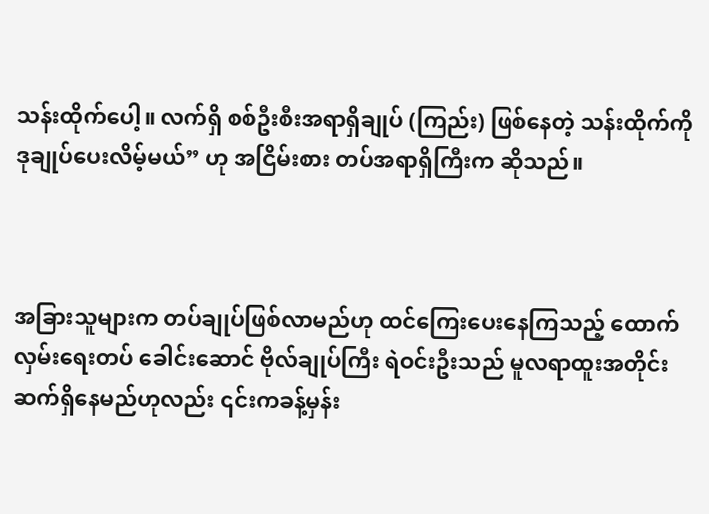သန်းထိုက်ပေါ့။ လက်ရှိ စစ်ဦးစီးအရာရှိချုပ် (ကြည်း) ဖြစ်နေတဲ့ သန်းထိုက်ကို ဒုချုပ်ပေးလိမ့်မယ်” ဟု အငြိမ်းစား တပ်အရာရှိကြီးက ဆိုသည်။



အခြားသူများက တပ်ချုပ်ဖြစ်လာမည်ဟု ထင်ကြေးပေးနေကြသည့် ထောက်လှမ်းရေးတပ် ခေါင်းဆောင် ဗိုလ်ချုပ်ကြီး ရဲဝင်းဦးသည် မူလရာထူးအတိုင်းဆက်ရှိနေမည်ဟုလည်း ၎င်းကခန့်မှန်း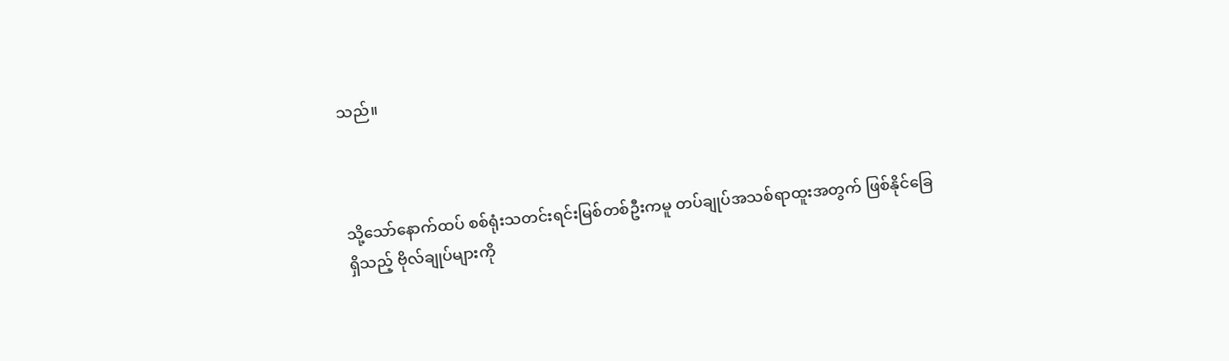သည်။



သို့သော်နောက်ထပ် စစ်ရုံးသတင်းရင်းမြစ်တစ်ဦးကမူ တပ်ချုပ်အသစ်ရာထူးအတွက် ဖြစ်နိုင်ခြေရှိသည့် ဗိုလ်ချုပ်များကို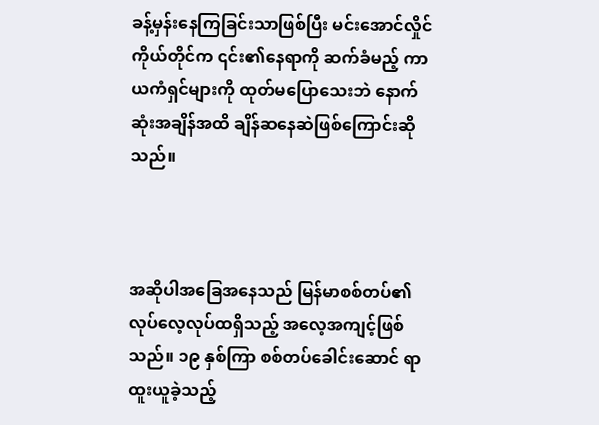ခန့်မှန်းနေကြခြင်းသာဖြစ်ပြီး မင်းအောင်လှိုင်ကိုယ်တိုင်က ၎င်း၏နေရာကို ဆက်ခံမည့် ကာယကံရှင်များကို ထုတ်မပြောသေးဘဲ နောက်ဆုံးအချိန်အထိ ချိန်ဆနေဆဲဖြစ်ကြောင်းဆိုသည်။



အဆိုပါအခြေအနေသည် မြန်မာစစ်တပ်၏ လုပ်လေ့လုပ်ထရှိသည့် အလေ့အကျင့်ဖြစ်သည်။ ၁၉ နှစ်ကြာ စစ်တပ်ခေါင်းဆောင် ရာထူးယူခဲ့သည့်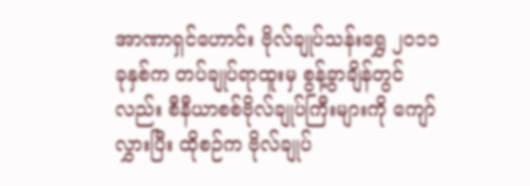အာဏာရှင်ဟောင်း ဗိုလ်ချုပ်သန်းရွှေ ၂၀၁၁ ခုနှစ်က တပ်ချုပ်ရာထူးမှ စွန့်ခွာချိန်တွင်လည်း စီနီယာစစ်ဗိုလ်ချုပ်ကြီးများကို ကျော်လွှားပြီး ထိုစဉ်က ဗိုလ်ချုပ်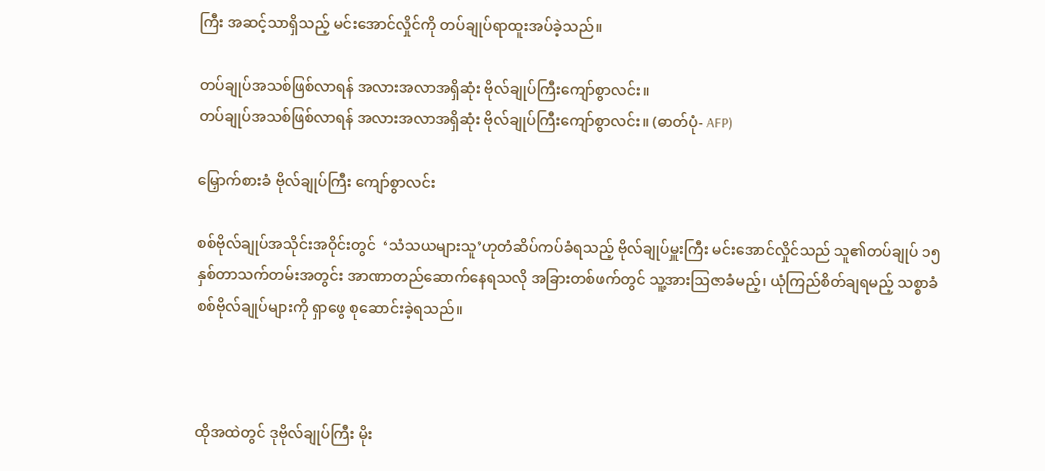ကြီး အဆင့်သာရှိသည့် မင်းအောင်လှိုင်ကို တပ်ချုပ်ရာထူးအပ်ခဲ့သည်။

တပ်ချုပ်အသစ်ဖြစ်လာရန် အလားအလာအရှိဆုံး ဗိုလ်ချုပ်ကြီးကျော်စွာလင်း။
တပ်ချုပ်အသစ်ဖြစ်လာရန် အလားအလာအရှိဆုံး ဗိုလ်ချုပ်ကြီးကျော်စွာလင်း။ (ဓာတ်ပုံ- AFP)

မြှောက်စားခံ ဗိုလ်ချုပ်ကြီး ကျော်စွာလင်း

စစ်ဗိုလ်ချုပ်အသိုင်းအဝိုင်းတွင်  ‘သံသယများသူ’ဟုတံဆိပ်ကပ်ခံရသည့် ဗိုလ်ချုပ်မှူးကြီး မင်းအောင်လှိုင်သည် သူ၏တပ်ချုပ် ၁၅ နှစ်တာသက်တမ်းအတွင်း အာဏာတည်ဆောက်နေရသလို အခြားတစ်ဖက်တွင် သူ့အားဩဇာခံမည့်၊ ယုံကြည်စိတ်ချရမည့် သစ္စာခံ စစ်ဗိုလ်ချုပ်များကို ရှာဖွေ စုဆောင်းခဲ့ရသည်။



ထိုအထဲတွင် ဒုဗိုလ်ချုပ်ကြီး မိုး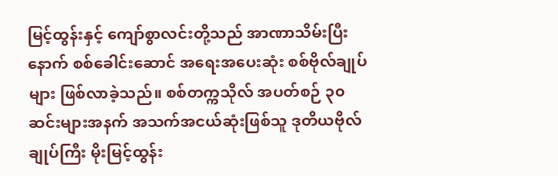မြင့်ထွန်းနှင့် ကျော်စွာလင်းတို့သည် အာဏာသိမ်းပြီးနောက် စစ်ခေါင်းဆောင် အရေးအပေးဆုံး စစ်ဗိုလ်ချုပ်များ ဖြစ်လာခဲ့သည်။ စစ်တက္ကသိုလ် အပတ်စဉ် ၃၀ ဆင်းများအနက် အသက်အငယ်ဆုံးဖြစ်သူ ဒုတိယဗိုလ်ချုပ်ကြီး မိုးမြင့်ထွန်း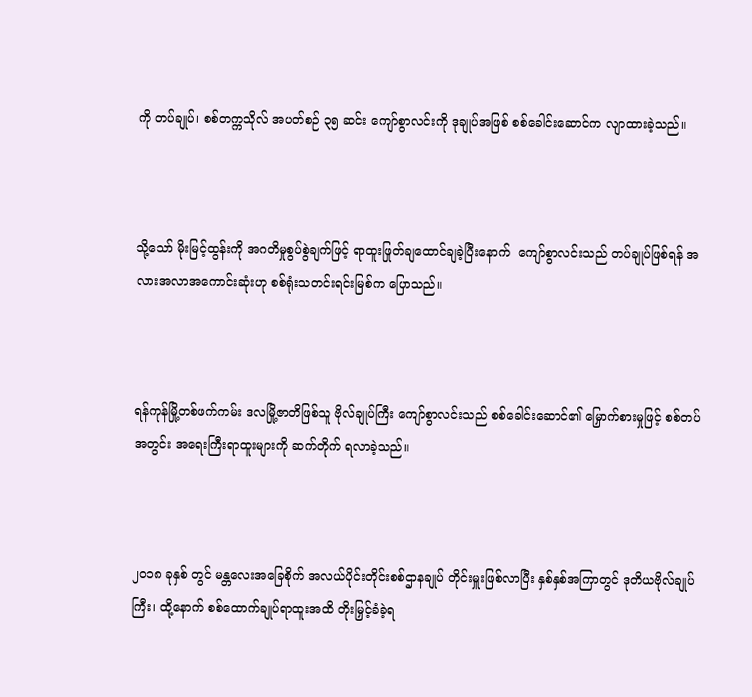ကို တပ်ချုပ်၊ စစ်တက္ကသိုလ် အပတ်စဉ် ၃၅ ဆင်း ကျော်စွာလင်းကို ဒုချုပ်အဖြစ် စစ်ခေါင်းဆောင်က လျာထားခဲ့သည်။



သို့သော် မိုးမြင့်ထွန်းကို အဂတိမှုစွပ်စွဲချက်ဖြင့် ရာထူးဖြုတ်ချထောင်ချခဲ့ပြီးနောက်  ကျော်စွာလင်းသည် တပ်ချုပ်ဖြစ်ရန် အလားအလာအကောင်းဆုံးဟု စစ်ရုံးသတင်းရင်းမြစ်က ပြောသည်။



ရန်ကုန်မြို့တစ်ဖက်ကမ်း ဒလမြို့ဇာတိဖြစ်သူ ဗိုလ်ချုပ်ကြီး ကျော်စွာလင်းသည် စစ်ခေါင်းဆောင်၏ မြှောက်စားမှုဖြင့် စစ်တပ်အတွင်း အရေးကြီးရာထူးများကို ဆက်တိုက် ရလာခဲ့သည်။



၂၀၁၈ ခုနှစ် တွင် မန္တလေးအခြေစိုက် အလယ်ပိုင်းတိုင်းစစ်ဌာနချုပ် တိုင်းမှူးဖြစ်လာပြီး နှစ်နှစ်အကြာတွင် ဒုတိယဗိုလ်ချုပ်ကြီး၊ ထို့နောက် စစ်ထောက်ချုပ်ရာထူးအထိ တိုးမြှင့်ခံခဲ့ရ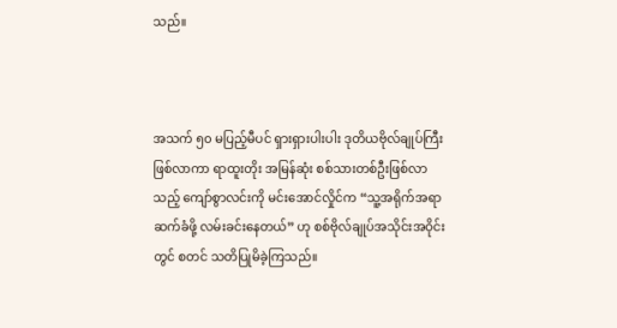သည်။



အသက် ၅၀ မပြည့်မီပင် ရှားရှားပါးပါး ဒုတိယဗိုလ်ချုပ်ကြီးဖြစ်လာကာ ရာထူးတိုး အမြန်ဆုံး စစ်သားတစ်ဦးဖြစ်လာသည့် ကျော်စွာလင်းကို မင်းအောင်လှိုင်က “သူ့အရိုက်အရာဆက်ခံဖို့ လမ်းခင်းနေတယ်” ဟု စစ်ဗိုလ်ချုပ်အသိုင်းအဝိုင်းတွင် စတင် သတိပြုမိခဲ့ကြသည်။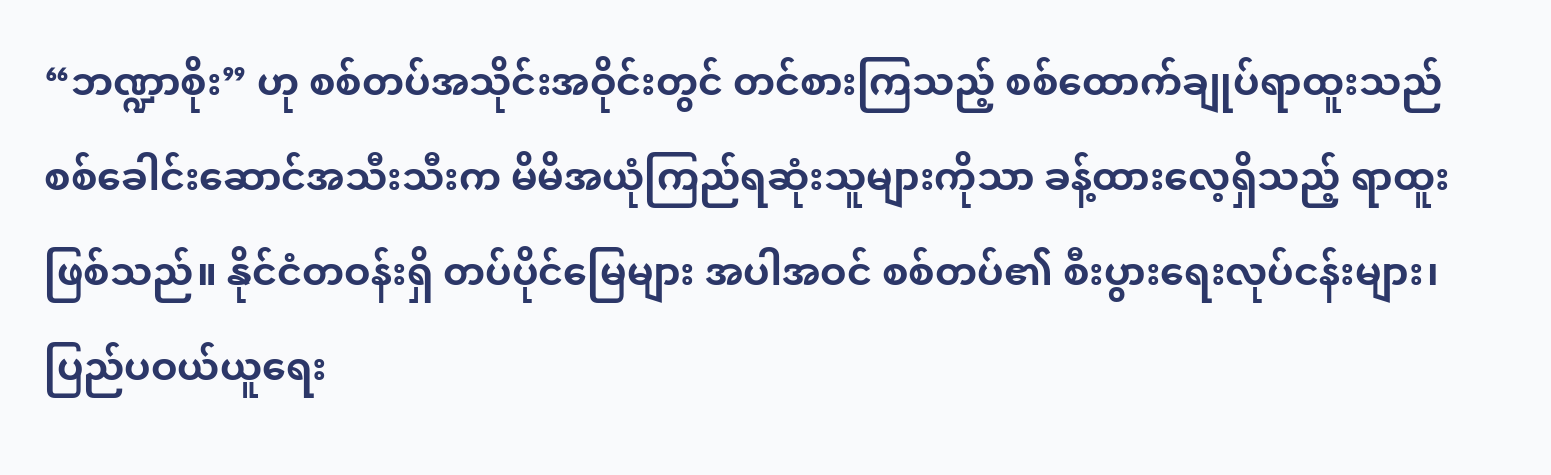“ဘဏ္ဍာစိုး” ဟု စစ်တပ်အသိုင်းအဝိုင်းတွင် တင်စားကြသည့် စစ်ထောက်ချုပ်ရာထူးသည် စစ်ခေါင်းဆောင်အသီးသီးက မိမိအယုံကြည်ရဆုံးသူများကိုသာ ခန့်ထားလေ့ရှိသည့် ရာထူးဖြစ်သည်။ နိုင်ငံတဝန်းရှိ တပ်ပိုင်မြေများ အပါအဝင် စစ်တပ်၏ စီးပွားရေးလုပ်ငန်းများ၊ ပြည်ပဝယ်ယူရေး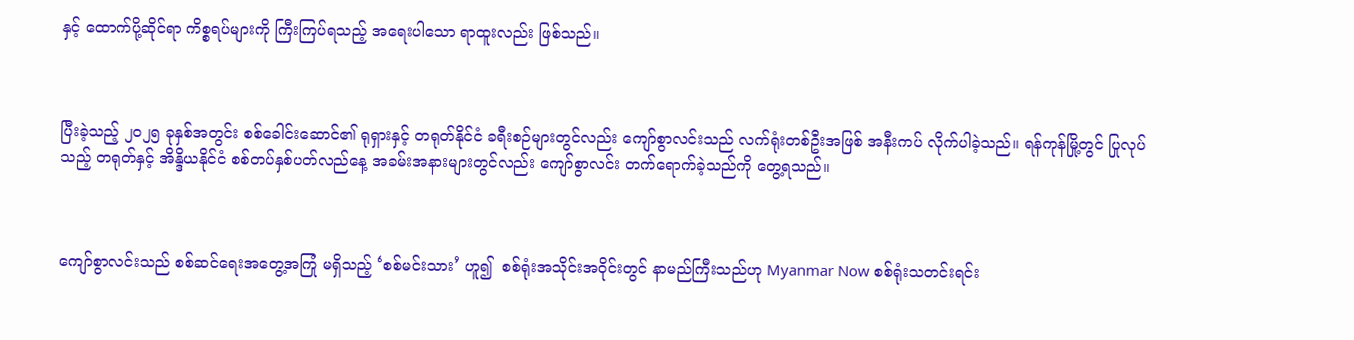နှင့် ထောက်ပို့ဆိုင်ရာ ကိစ္စရပ်များကို ကြီးကြပ်ရသည့် အရေးပါသော ရာထူးလည်း ဖြစ်သည်။



ပြီးခဲ့သည့် ၂၀၂၅ ခုနှစ်အတွင်း စစ်ခေါင်းဆောင်၏ ရုရှားနှင့် တရုတ်နိုင်ငံ ခရီးစဉ်များတွင်လည်း ကျော်စွာလင်းသည် လက်ရုံးတစ်ဦးအဖြစ် အနီးကပ် လိုက်ပါခဲ့သည်။ ရန်ကုန်မြို့တွင် ပြုလုပ်သည့် တရုတ်နှင့် အိန္ဒိယနိုင်ငံ စစ်တပ်နှစ်ပတ်လည်နေ့ အခမ်းအနားများတွင်လည်း ကျော်စွာလင်း တက်ရောက်ခဲ့သည်ကို တွေ့ရသည်။



ကျော်စွာလင်းသည် စစ်ဆင်ရေးအတွေ့အကြုံ မရှိသည့် ‘စစ်မင်းသား’ ဟူ၍  စစ်ရုံးအသိုင်းအဝိုင်းတွင် နာမည်ကြီးသည်ဟု Myanmar Now စစ်ရုံးသတင်းရင်း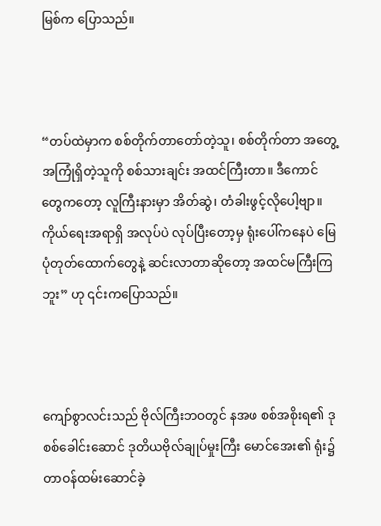မြစ်က ပြောသည်။



“တပ်ထဲမှာက စစ်တိုက်တာတော်တဲ့သူ၊ စစ်တိုက်တာ အတွေ့အကြုံရှိတဲ့သူကို စစ်သားချင်း အထင်ကြီးတာ။ ဒီကောင်တွေကတော့ လူကြီးနားမှာ အိတ်ဆွဲ၊ တံခါးဖွင့်လိုပေါ့ဗျာ။ ကိုယ်ရေးအရာရှိ အလုပ်ပဲ လုပ်ပြီးတော့မှ ရုံးပေါ်ကနေပဲ မြေပုံတုတ်ထောက်တွေနဲ့ ဆင်းလာတာဆိုတော့ အထင်မကြီးကြဘူး” ဟု ၎င်းကပြောသည်။



ကျော်စွာလင်းသည် ဗိုလ်ကြီးဘဝတွင် နအဖ စစ်အစိုးရ၏ ဒုစစ်ခေါင်းဆောင် ဒုတိယဗိုလ်ချုပ်မှုးကြီး မောင်အေး၏ ရုံး၌ တာဝန်ထမ်းဆောင်ခဲ့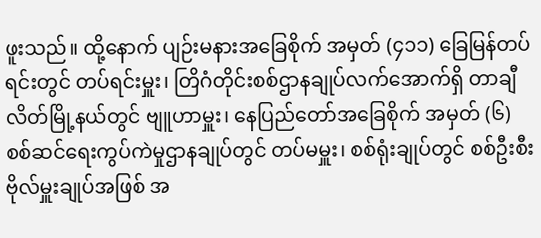ဖူးသည်။ ထို့နောက် ပျဉ်းမနားအခြေစိုက် အမှတ် (၄၁၁) ခြေမြန်တပ်ရင်းတွင် တပ်ရင်းမှူး၊ တြိဂံတိုင်းစစ်ဌာနချုပ်လက်အောက်ရှိ တာချီလိတ်မြို့နယ်တွင် ဗျူဟာမှူး၊ နေပြည်တော်အခြေစိုက် အမှတ် (၆) စစ်ဆင်ရေးကွပ်ကဲမှုဌာနချုပ်တွင် တပ်မမှူး၊ စစ်ရုံးချုပ်တွင် စစ်ဦးစီး ဗိုလ်မှူးချုပ်အဖြစ် အ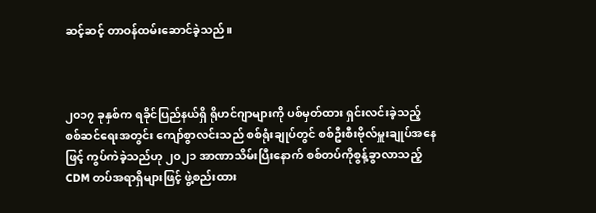ဆင့်ဆင့် တာဝန်ထမ်းဆောင်ခဲ့သည်။



၂၀၁၇ ခုနှစ်က ရခိုင်ပြည်နယ်ရှိ ရိုဟင်ဂျာများကို ပစ်မှတ်ထား ရှင်းလင်းခဲ့သည့် စစ်ဆင်ရေးအတွင်း ကျော်စွာလင်းသည် စစ်ရုံးချုပ်တွင် စစ်ဦးစီးဗိုလ်မှူးချုပ်အနေဖြင့် ကွပ်ကဲခဲ့သည်ဟု ၂၀၂၁ အာဏာသိမ်းပြီးနောက် စစ်တပ်ကိုစွန့်ခွာလာသည့် CDM တပ်အရာရှိများဖြင့် ဖွဲ့စည်းထား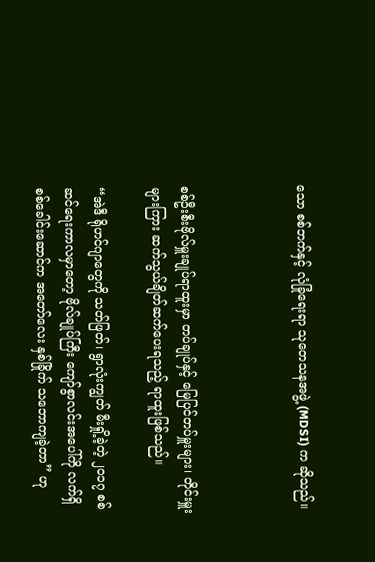သော စစ်ဘက်နှင့် လုံခြုံရေးရာ သုတေသနအဖွဲ့ (MDSI) က ဆိုသည်။



စစ်ဦးစီးဗိုလ်မှူးချုပ်ရာထူးမှာ တပ်ချုပ်နှင့် မြေပြင်တပ်မှူးများ၊ တိုင်းမှူးများကြား ဆက်သွယ်ချိတ်ဆက်ပေးရသည့် ရာထူးဖြစ်သည်။

“အဲဒီ ရိုဟင်ဂျာတွေကို သတ်ဖြတ်၊ ရွာလုံးကျွတ် မီးရှို့ခဲ့တဲ့ ၂၀၁၇ စစ်ဆင်ရေးကာလမှာတော့ ဗိုလ်ချုပ်ကြီး ကျော်စွာလင်းအပေါ်ကို လက်ရှိ စစ်ခေါင်းဆောင်က အတော်လေး နှစ်ခြိုက် သဘောကျခဲ့တာ” ဟု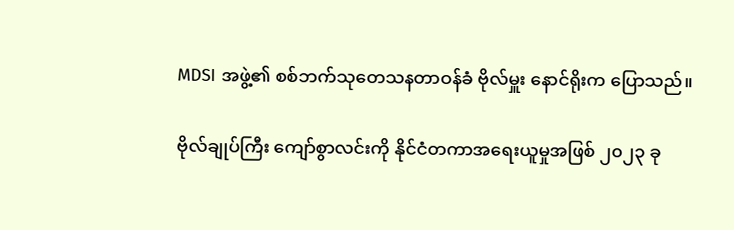MDSI အဖွဲ့၏ စစ်ဘက်သုတေသနတာဝန်ခံ ဗိုလ်မှူး နောင်ရိုးက ပြောသည်။

ဗိုလ်ချုပ်ကြီး ကျော်စွာလင်းကို နိုင်ငံတကာအရေးယူမှုအဖြစ် ၂၀၂၃ ခု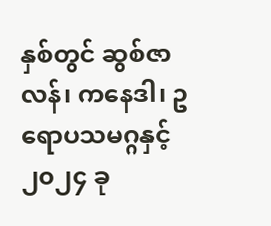နှစ်တွင် ဆွစ်ဇာလန်၊ ကနေဒါ၊ ဥရောပသမဂ္ဂနှင့် ၂၀၂၄ ခု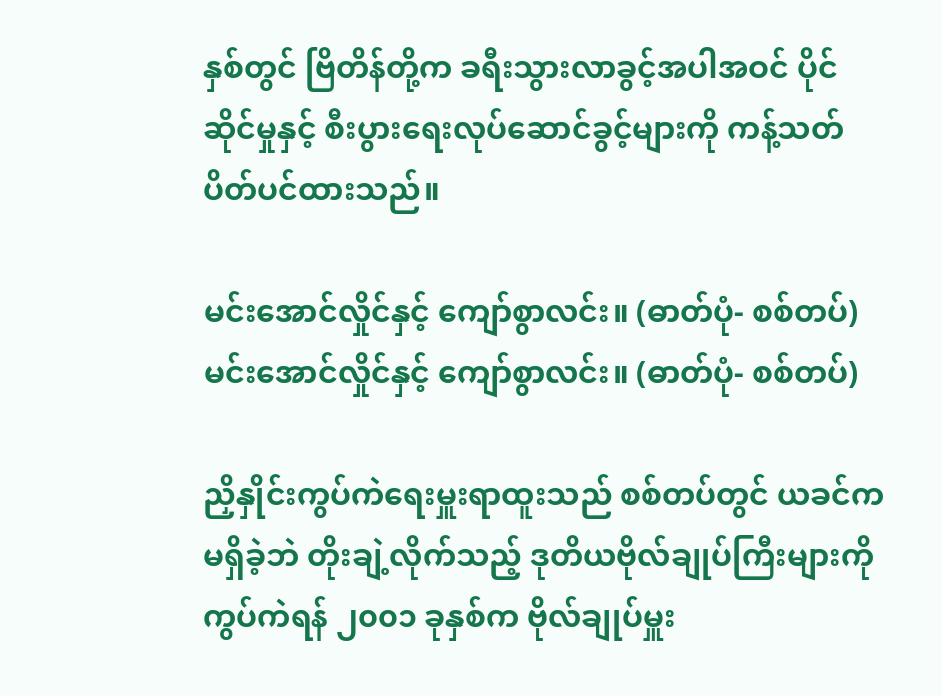နှစ်တွင် ဗြိတိန်တို့က ခရီးသွားလာခွင့်အပါအဝင် ပိုင်ဆိုင်မှုနှင့် စီးပွားရေးလုပ်ဆောင်ခွင့်များကို ကန့်သတ် ပိတ်ပင်ထားသည်။

မင်းအောင်လှိုင်နှင့် ကျော်စွာလင်း။ (ဓာတ်ပုံ- စစ်တပ်)
မင်းအောင်လှိုင်နှင့် ကျော်စွာလင်း။ (ဓာတ်ပုံ- စစ်တပ်)

ညှိနှိုင်းကွပ်ကဲရေးမှူးရာထူးသည် စစ်တပ်တွင် ယခင်က မရှိခဲ့ဘဲ တိုးချဲ့လိုက်သည့် ဒုတိယဗိုလ်ချုပ်ကြီးများကို ကွပ်ကဲရန် ၂၀၀၁ ခုနှစ်က ဗိုလ်ချုပ်မှူး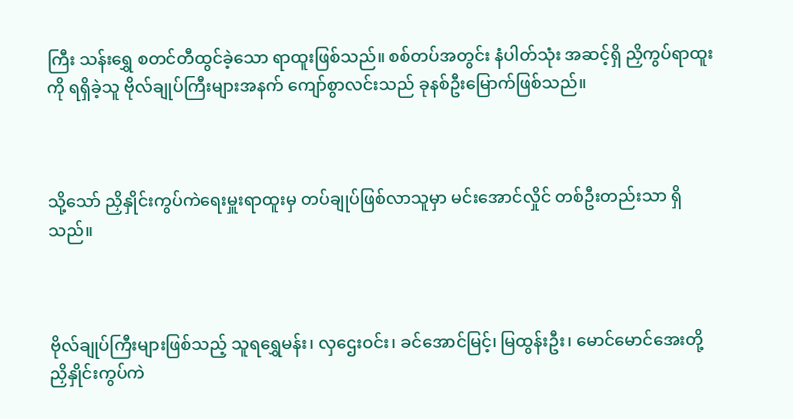ကြီး သန်းရွှေ စတင်တီထွင်ခဲ့သော ရာထူးဖြစ်သည်။ စစ်တပ်အတွင်း နံပါတ်သုံး အဆင့်ရှိ ညှိကွပ်ရာထူးကို ရရှိခဲ့သူ ဗိုလ်ချုပ်ကြီးများအနက် ကျော်စွာလင်းသည် ခုနစ်ဦးမြောက်ဖြစ်သည်။



သို့သော် ညှိနှိုင်းကွပ်ကဲရေးမှူးရာထူးမှ တပ်ချုပ်ဖြစ်လာသူမှာ မင်းအောင်လှိုင် တစ်ဦးတည်းသာ ရှိသည်။



ဗိုလ်ချုပ်ကြီးများဖြစ်သည့် သူရရွှေမန်း၊ လှဌေးဝင်း၊ ခင်အောင်မြင့်၊ မြထွန်းဦး၊ မောင်မောင်အေးတို့ ညှိနှိုင်းကွပ်ကဲ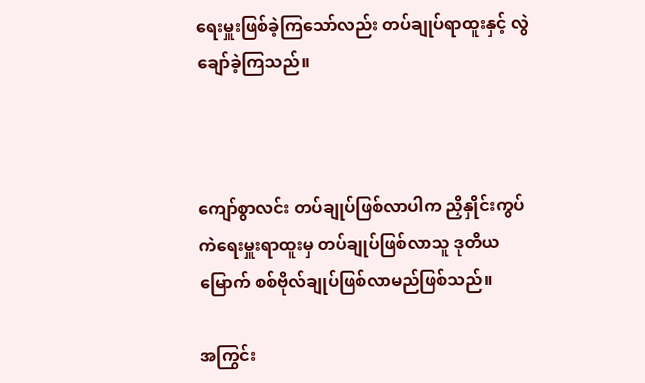ရေးမှူးဖြစ်ခဲ့ကြသော်လည်း တပ်ချုပ်ရာထူးနှင့် လွဲချော်ခဲ့ကြသည်။



ကျော်စွာလင်း တပ်ချုပ်ဖြစ်လာပါက ညှိနှိုင်းကွပ်ကဲရေးမှူးရာထူးမှ တပ်ချုပ်ဖြစ်လာသူ ဒုတိယမြောက် စစ်ဗိုလ်ချုပ်ဖြစ်လာမည်ဖြစ်သည်။

အကြွင်း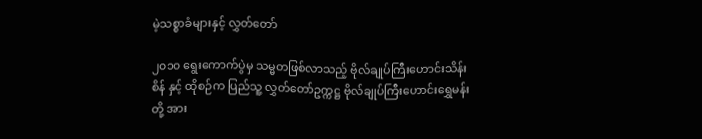မဲ့သစ္စာခံများနှင့် လွှတ်တော်

၂၀၁၀ ရွေးကောက်ပွဲမှ သမ္မတဖြစ်လာသည့် ဗိုလ်ချုပ်ကြီးဟောင်းသိန်းစိန် နှင့် ထိုစဉ်က ပြည်သူ့ လွှတ်တော်ဥက္ကဋ္ဌ ဗိုလ်ချုပ်ကြီးဟောင်းရွှေမန်းတို့ အား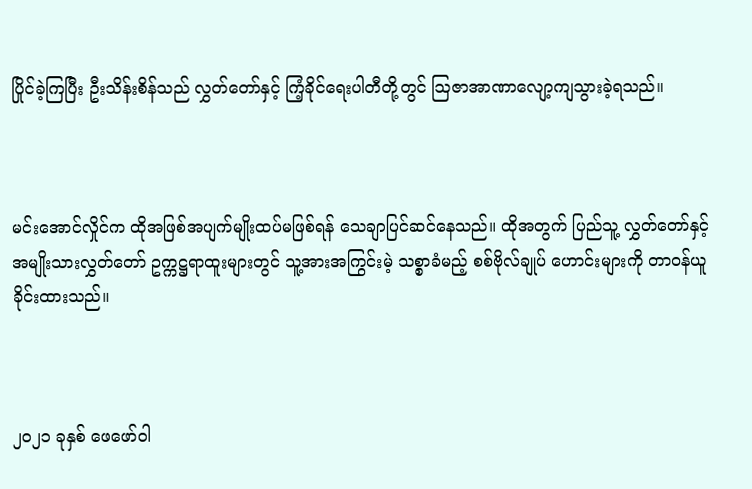ပြိုင်ခဲ့ကြပြီး ဦးသိန်းစိန်သည် လွှတ်တော်နှင့် ကြံ့ခိုင်ရေးပါတီတို့တွင် သြဇာအာဏာလျော့ကျသွားခဲ့ရသည်။



မင်းအောင်လှိုင်က ထိုအဖြစ်အပျက်မျိုးထပ်မဖြစ်ရန် သေချာပြင်ဆင်နေသည်။ ထိုအတွက် ပြည်သူ့ လွှတ်တော်နှင့် အမျိုးသားလွှတ်တော် ဥက္ကဋ္ဌရာထူးများတွင် သူ့အားအကြွင်းမဲ့ သစ္စာခံမည့် စစ်ဗိုလ်ချုပ် ဟောင်းများကို တာဝန်ယူခိုင်းထားသည်။



၂၀၂၁ ခုနှစ် ဖေဖော်ဝါ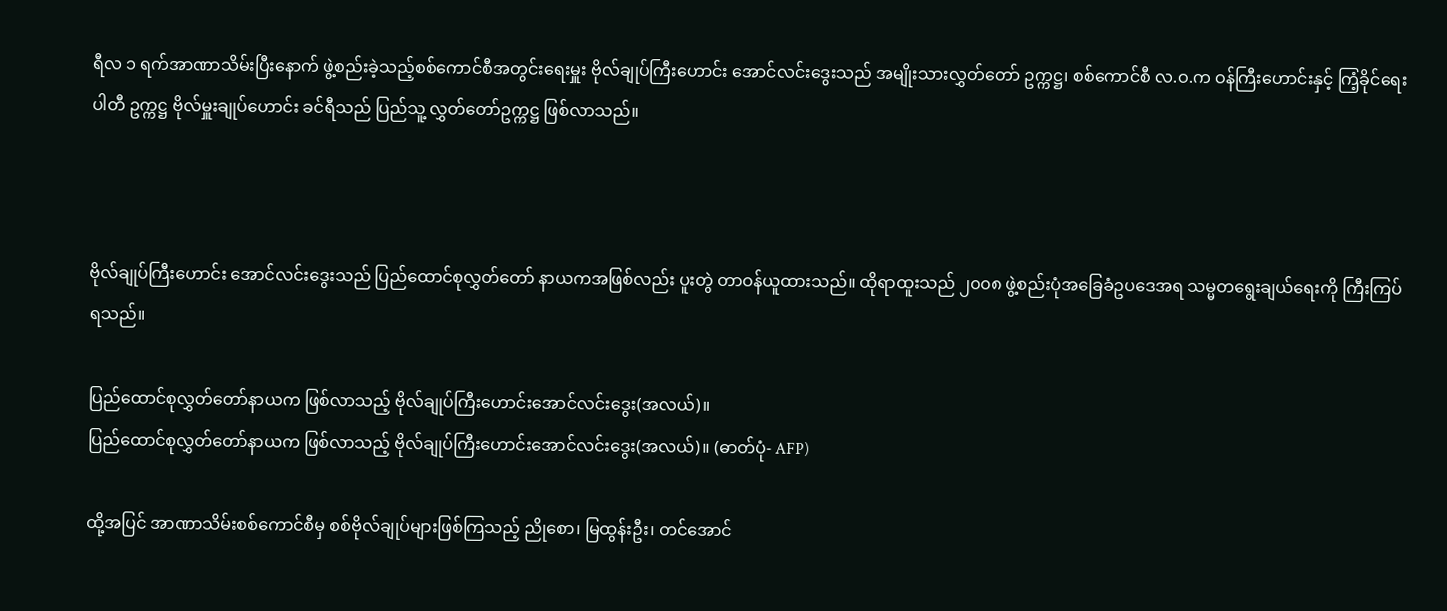ရီလ ၁ ရက်အာဏာသိမ်းပြီးနောက် ဖွဲ့စည်းခဲ့သည့်စစ်ကောင်စီအတွင်းရေးမှူး ဗိုလ်ချုပ်ကြီးဟောင်း အောင်လင်းဒွေးသည် အမျိုးသားလွှတ်တော် ဥက္ကဋ္ဌ၊ စစ်ကောင်စီ လ.ဝ.က ဝန်ကြီးဟောင်းနှင့် ကြံ့ခိုင်ရေးပါတီ ဥက္ကဋ္ဌ ဗိုလ်မှူးချုပ်ဟောင်း ခင်ရီသည် ပြည်သူ့ လွှတ်တော်ဥက္ကဋ္ဌ ဖြစ်လာသည်။



ဗိုလ်ချုပ်ကြီးဟောင်း အောင်လင်းဒွေးသည် ပြည်ထောင်စုလွှတ်တော် နာယကအဖြစ်လည်း ပူးတွဲ တာဝန်ယူထားသည်။ ထိုရာထူးသည် ၂၀၀၈ ဖွဲ့စည်းပုံအခြေခံဥပဒေအရ သမ္မတရွေးချယ်ရေးကို ကြီးကြပ်ရသည်။

ပြည်ထောင်စုလွှတ်တော်နာယက ဖြစ်လာသည့် ဗိုလ်ချုပ်ကြီးဟောင်းအောင်လင်းဒွေး(အလယ်)။
ပြည်ထောင်စုလွှတ်တော်နာယက ဖြစ်လာသည့် ဗိုလ်ချုပ်ကြီးဟောင်းအောင်လင်းဒွေး(အလယ်)။ (ဓာတ်ပုံ- AFP)

ထို့အပြင် အာဏာသိမ်းစစ်ကောင်စီမှ စစ်ဗိုလ်ချုပ်များဖြစ်ကြသည့် ညိုစော၊ မြထွန်းဦး၊ တင်အောင်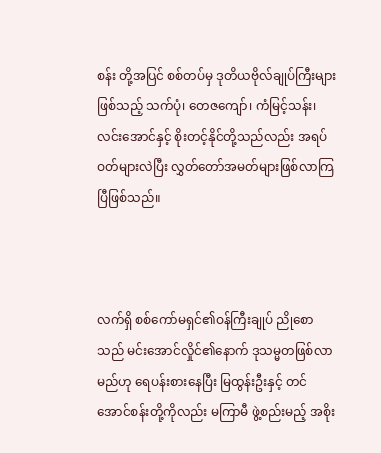စန်း တို့အပြင် စစ်တပ်မှ ဒုတိယဗိုလ်ချုပ်ကြီးများဖြစ်သည့် သက်ပုံ၊ တေဇကျော်၊ ကံမြင့်သန်း၊ လင်းအောင်နှင့် စိုးတင့်နိုင်တို့သည်လည်း အရပ်ဝတ်များလဲပြီး လွှတ်တော်အမတ်များဖြစ်လာကြပြီဖြစ်သည်။



လက်ရှိ စစ်ကော်မရှင်၏ဝန်ကြီးချုပ် ညိုစောသည် မင်းအောင်လှိုင်၏နောက် ဒုသမ္မတဖြစ်လာမည်ဟု ရေပန်းစားနေပြီး မြထွန်းဦးနှင့် တင်အောင်စန်းတို့ကိုလည်း မကြာမီ ဖွဲ့စည်းမည့် အစိုး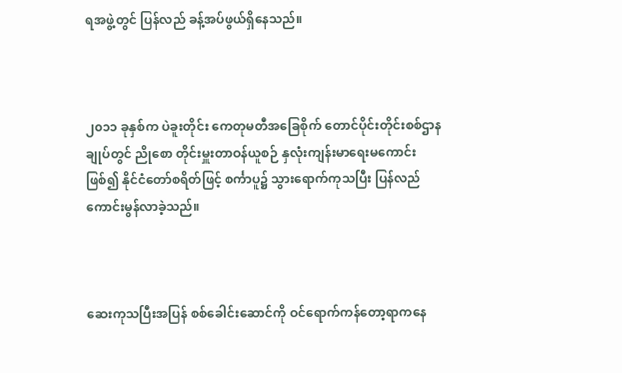ရအဖွဲ့တွင် ပြန်လည် ခန့်အပ်ဖွယ်ရှိနေသည်။



၂၀၁၁ ခုနှစ်က ပဲခူးတိုင်း ကေတုမတီအခြေစိုက် တောင်ပိုင်းတိုင်းစစ်ဌာနချုပ်တွင် ညိုစော တိုင်းမှူးတာဝန်ယူစဉ် နှလုံးကျန်းမာရေးမကောင်းဖြစ်၍ နိုင်ငံတော်စရိတ်ဖြင့် စင်္ကာပူ၌ သွားရောက်ကုသပြီး ပြန်လည်ကောင်းမွန်လာခဲ့သည်။



ဆေးကုသပြီးအပြန် စစ်ခေါင်းဆောင်ကို ဝင်ရောက်ကန်တော့ရာကနေ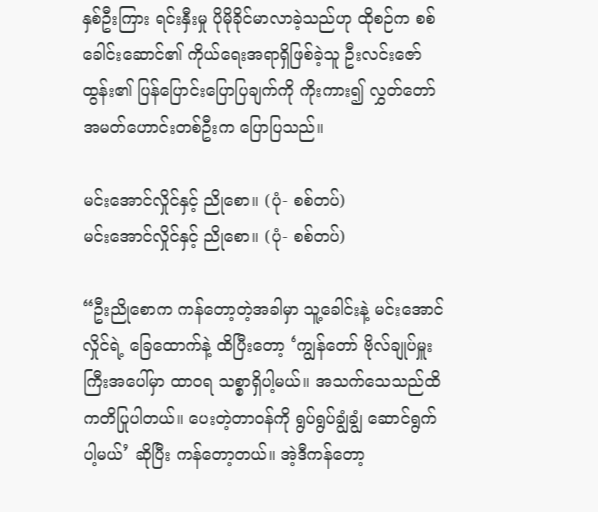နှစ်ဦးကြား ရင်းနှီးမှု ပိုမိုခိုင်မာလာခဲ့သည်ဟု ထိုစဉ်က စစ်ခေါင်းဆောင်၏ ကိုယ်ရေးအရာရှိဖြစ်ခဲ့သူ ဦးလင်းဇော်ထွန်း၏ ပြန်ပြောင်းပြောပြချက်ကို ကိုးကား၍ လွှတ်တော်အမတ်ဟောင်းတစ်ဦးက ပြောပြသည်။

မင်းအောင်လှိုင်နှင့် ညိုစော။ (ပုံ- စစ်တပ်)
မင်းအောင်လှိုင်နှင့် ညိုစော။ (ပုံ- စစ်တပ်)

“ဦးညိုစောက ကန်တော့တဲ့အခါမှာ သူ့ခေါင်းနဲ့ မင်းအောင်လှိုင်ရဲ့ ခြေထောက်နဲ့ ထိပြီးတော့ ‘ကျွန်တော် ဗိုလ်ချုပ်မှူးကြီးအပေါ်မှာ ထာဝရ သစ္စာရှိပါ့မယ်။ အသက်သေသည်ထိ ကတိပြုပါတယ်။ ပေးတဲ့တာဝန်ကို ရွပ်ရွပ်ချွံချွံ ဆောင်ရွက်ပါ့မယ်’ ဆိုပြီး ကန်တော့တယ်။ အဲ့ဒီကန်တော့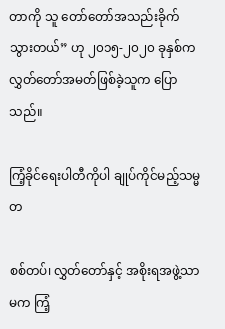တာကို သူ တော်တော်အသည်းခိုက် သွားတယ်” ဟု ၂၀၁၅-၂၀၂၀ ခုနှစ်က လွှတ်တော်အမတ်ဖြစ်ခဲ့သူက ပြောသည်။

ကြံ့ခိုင်ရေးပါတီကိုပါ ချုပ်ကိုင်မည့်သမ္မတ

စစ်တပ်၊ လွှတ်တော်နှင့် အစိုးရအဖွဲ့သာမက ကြံ့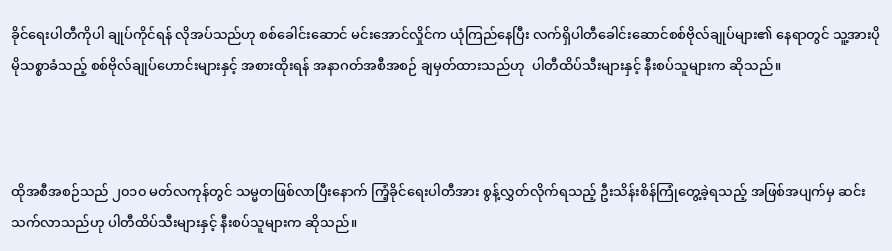ခိုင်ရေးပါတီကိုပါ ချုပ်ကိုင်ရန် လိုအပ်သည်ဟု စစ်ခေါင်းဆောင် မင်းအောင်လှိုင်က ယုံကြည်နေပြီး လက်ရှိပါတီခေါင်းဆောင်စစ်ဗိုလ်ချုပ်များ၏ နေရာတွင် သူ့အားပိုမိုသစ္စာခံသည့် စစ်ဗိုလ်ချုပ်ဟောင်းများနှင့် အစားထိုးရန် အနာဂတ်အစီအစဉ် ချမှတ်ထားသည်ဟု  ပါတီထိပ်သီးများနှင့် နီးစပ်သူများက ဆိုသည်။



ထိုအစီအစဉ်သည် ၂၀၁၀ မတ်လကုန်တွင် သမ္မတဖြစ်လာပြီးနောက် ကြံ့ခိုင်ရေးပါတီအား စွန့်လွှတ်လိုက်ရသည့် ဦးသိန်းစိန်ကြုံတွေ့ခဲ့ရသည့် အဖြစ်အပျက်မှ ဆင်းသက်လာသည်ဟု ပါတီထိပ်သီးများနှင့် နီးစပ်သူများက ဆိုသည်။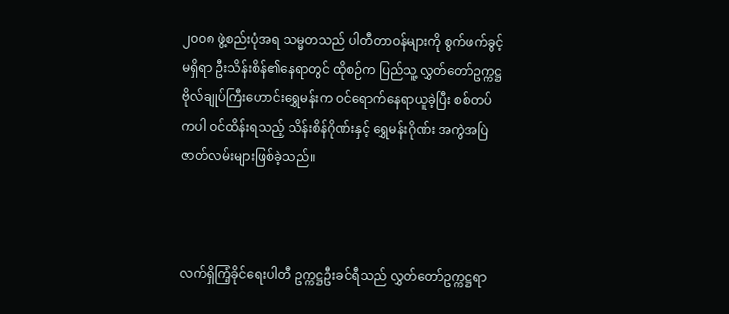၂၀၀၈ ဖွဲ့စည်းပုံအရ သမ္မတသည် ပါတီတာဝန်များကို စွက်ဖက်ခွင့်မရှိရာ ဦးသိန်းစိန်၏နေရာတွင် ထိုစဉ်က ပြည်သူ့ လွှတ်တော်ဥက္ကဋ္ဌ ဗိုလ်ချုပ်ကြီးဟောင်းရွှေမန်းက ဝင်ရောက်နေရာယူခဲ့ပြီး စစ်တပ်ကပါ ဝင်ထိန်းရသည့် သိန်းစိန်ဂိုဏ်းနှင့် ရွှေမန်းဂိုဏ်း အကွဲအပြဲဇာတ်လမ်းများဖြစ်ခဲ့သည်။



လက်ရှိကြံ့ခိုင်ရေးပါတီ ဥက္ကဋ္ဌဦးခင်ရီသည် လွှတ်တော်ဥက္ကဋ္ဌရာ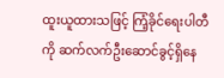ထူးယူထားသဖြင့် ကြံ့ခိုင်ရေးပါတီကို ဆက်လက်ဦးဆောင်ခွင့်ရှိနေ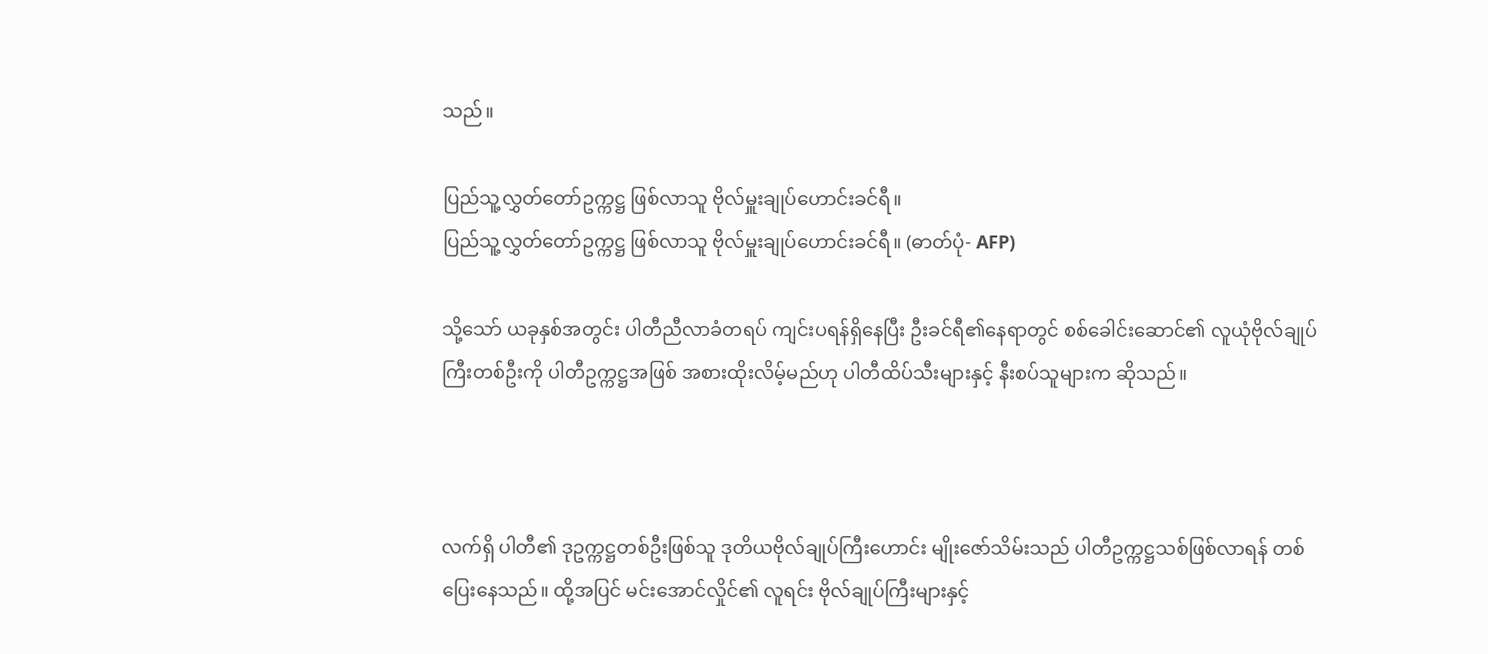သည်။

ပြည်သူ့လွှတ်တော်ဥက္ကဋ္ဌ ဖြစ်လာသူ ဗိုလ်မှူးချုပ်ဟောင်းခင်ရီ။
ပြည်သူ့လွှတ်တော်ဥက္ကဋ္ဌ ဖြစ်လာသူ ဗိုလ်မှူးချုပ်ဟောင်းခင်ရီ။ (ဓာတ်ပုံ- AFP)

သို့သော် ယခုနှစ်အတွင်း ပါတီညီလာခံတရပ် ကျင်းပရန်ရှိနေပြီး ဦးခင်ရီ၏နေရာတွင် စစ်ခေါင်းဆောင်၏ လူယုံဗိုလ်ချုပ်ကြီးတစ်ဦးကို ပါတီဥက္ကဋ္ဌအဖြစ် အစားထိုးလိမ့်မည်ဟု ပါတီထိပ်သီးများနှင့် နီးစပ်သူများက ဆိုသည်။



လက်ရှိ ပါတီ၏ ဒုဥက္ကဋ္ဌတစ်ဦးဖြစ်သူ ဒုတိယဗိုလ်ချုပ်ကြီးဟောင်း မျိုးဇော်သိမ်းသည် ပါတီဥက္ကဋ္ဌသစ်ဖြစ်လာရန် တစ်ပြေးနေသည်။ ထို့အပြင် မင်းအောင်လှိုင်၏ လူရင်း ဗိုလ်ချုပ်ကြီးများနှင့်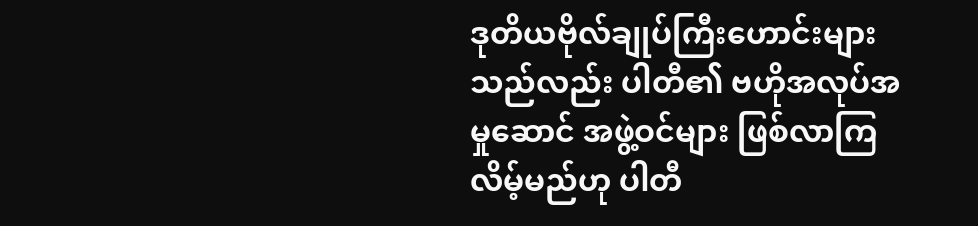ဒုတိယဗိုလ်ချုပ်ကြီးဟောင်းများသည်လည်း ပါတီ၏ ဗဟိုအလုပ်အမှုဆောင် အဖွဲ့ဝင်များ ဖြစ်လာကြလိမ့်မည်ဟု ပါတီ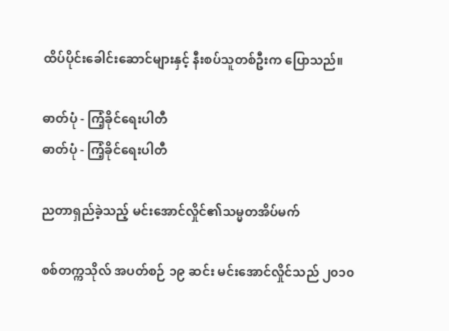ထိပ်ပိုင်းခေါင်းဆောင်များနှင့် နီးစပ်သူတစ်ဦးက ပြောသည်။

ဓာတ်ပုံ - ကြံ့ခိုင်ရေးပါတီ
ဓာတ်ပုံ - ကြံ့ခိုင်ရေးပါတီ

ညတာရှည်ခဲ့သည့် မင်းအောင်လှိုင်၏သမ္မတအိပ်မက်

စစ်တက္ကသိုလ် အပတ်စဉ် ၁၉ ဆင်း မင်းအောင်လှိုင်သည် ၂၀၁၀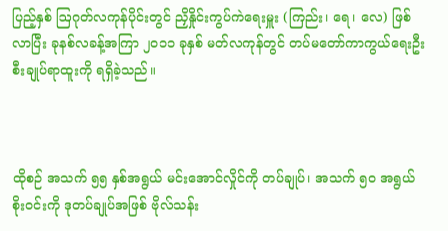ပြည့်နှစ် ဩဂုတ်လကုန်ပိုင်းတွင် ညှိနှိုင်းကွပ်ကဲရေးမှူး (ကြည်း၊ ရေ၊ လေ) ဖြစ်လာပြီး ခုနစ်လခန့်အကြာ ၂၀၁၁ ခုနှစ် မတ်လကုန်တွင် တပ်မတော်ကာကွယ်ရေးဦးစီးချုပ်ရာထူးကို ရရှိခဲ့သည်။



ထိုစဉ် အသက် ၅၅ နှစ်အရွယ် မင်းအောင်လှိုင်ကို တပ်ချုပ်၊ အသက် ၅၀ အရွယ် စိုးဝင်းကို ဒုတပ်ချုပ်အဖြစ် ဗိုလ်သန်း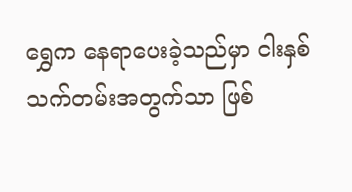ရွှေက နေရာပေးခဲ့သည်မှာ ငါးနှစ်သက်တမ်းအတွက်သာ ဖြစ်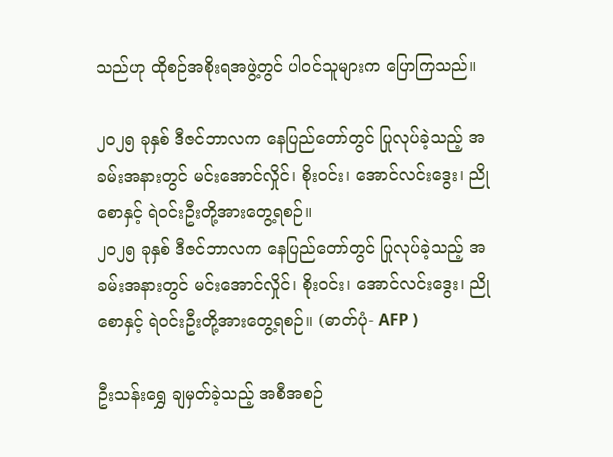သည်ဟု ထိုစဉ်အစိုးရအဖွဲ့တွင် ပါဝင်သူများက ပြောကြသည်။

၂၀၂၅ ခုနှစ် ဒီဇင်ဘာလက နေပြည်တော်တွင် ပြုလုပ်ခဲ့သည့် အခမ်းအနားတွင် မင်းအောင်လှိုင်၊ စိုးဝင်း၊ အောင်လင်းဒွေး၊ ညိုစောနှင့် ရဲဝင်းဦးတို့အားတွေ့ရစဉ်။
၂၀၂၅ ခုနှစ် ဒီဇင်ဘာလက နေပြည်တော်တွင် ပြုလုပ်ခဲ့သည့် အခမ်းအနားတွင် မင်းအောင်လှိုင်၊ စိုးဝင်း၊ အောင်လင်းဒွေး၊ ညိုစောနှင့် ရဲဝင်းဦးတို့အားတွေ့ရစဉ်။ (ဓာတ်ပုံ- AFP )

ဦးသန်းရွှေ ချမှတ်ခဲ့သည့် အစီအစဉ်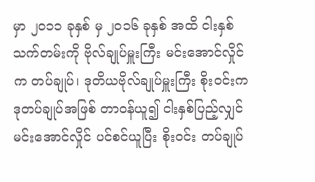မှာ ၂၀၁၁ ခုနှစ် မှ ၂၀၁၆ ခုနှစ် အထိ ငါးနှစ်သက်တမ်းကို ဗိုလ်ချုပ်မှူးကြီး မင်းအောင်လှိုင်က တပ်ချုပ်၊ ဒုတိယဗိုလ်ချုပ်မှူးကြီး စိုးဝင်းက ဒုတပ်ချုပ်အဖြစ် တာဝန်ယူ၍ ငါးနှစ်ပြည့်လျှင် မင်းအောင်လှိုင် ပင်စင်ယူပြီး စိုးဝင်း တပ်ချုပ်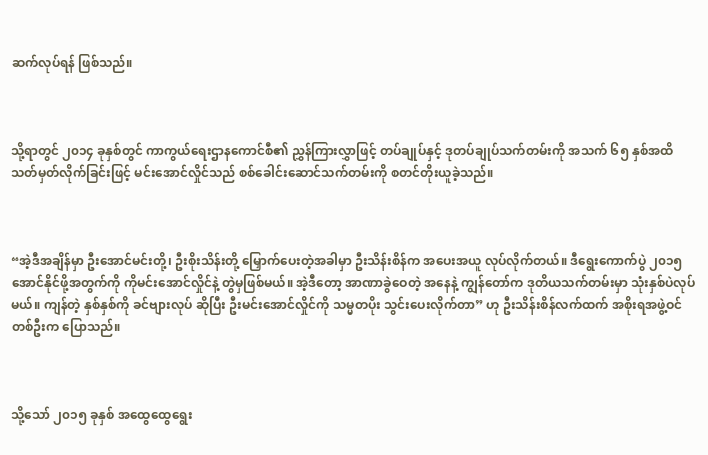ဆက်လုပ်ရန် ဖြစ်သည်။



သို့ရာတွင် ၂၀၁၄ ခုနှစ်တွင် ကာကွယ်ရေးဌာနကောင်စီ၏ ညွှန်ကြားလွှာဖြင့် တပ်ချုပ်နှင့် ဒုတပ်ချုပ်သက်တမ်းကို အသက် ၆၅ နှစ်အထိ သတ်မှတ်လိုက်ခြင်းဖြင့် မင်းအောင်လှိုင်သည် စစ်ခေါင်းဆောင်သက်တမ်းကို စတင်တိုးယူခဲ့သည်။



“အဲ့ဒီအချိန်မှာ ဦးအောင်မင်းတို့၊ ဦးစိုးသိန်းတို့ မြှောက်ပေးတဲ့အခါမှာ ဦးသိန်းစိန်က အပေးအယူ လုပ်လိုက်တယ်။ ဒီရွေးကောက်ပွဲ ၂၀၁၅ အောင်နိုင်ဖို့အတွက်ကို ကိုမင်းအောင်လှိုင်နဲ့ တွဲမှဖြစ်မယ်။ အဲ့ဒီတော့ အာဏာခွဲဝေတဲ့ အနေနဲ့ ကျွန်တော်က ဒုတိယသက်တမ်းမှာ သုံးနှစ်ပဲလုပ်မယ်။ ကျန်တဲ့ နှစ်နှစ်ကို ခင်ဗျားလုပ် ဆိုပြီး ဦးမင်းအောင်လှိုင်ကို သမ္မတပိုး သွင်းပေးလိုက်တာ” ဟု ဦးသိန်းစိန်လက်ထက် အစိုးရအဖွဲ့ဝင်တစ်ဦးက ပြောသည်။



သို့သော် ၂၀၁၅ ခုနှစ် အထွေထွေရွေး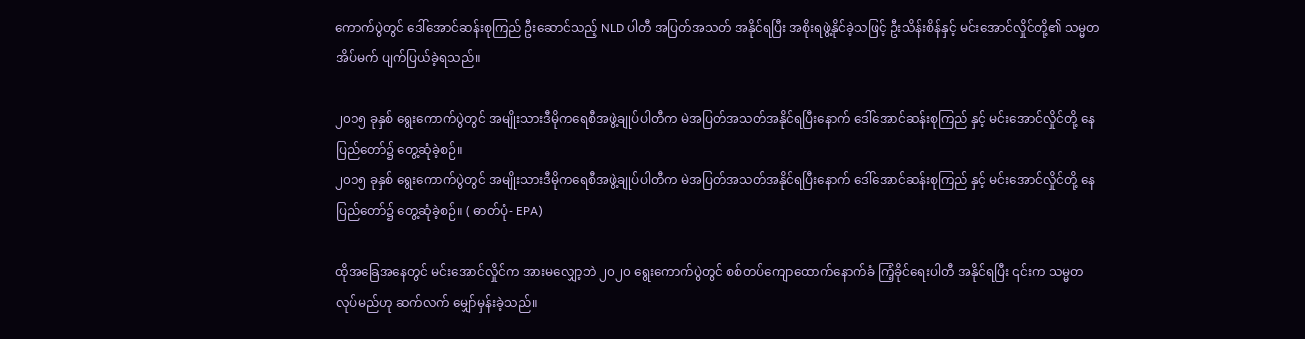ကောက်ပွဲတွင် ဒေါ်အောင်ဆန်းစုကြည် ဦးဆောင်သည့် NLD ပါတီ အပြတ်အသတ် အနိုင်ရပြီး အစိုးရဖွဲ့နိုင်ခဲ့သဖြင့် ဦးသိန်းစိန်နှင့် မင်းအောင်လှိုင်တို့၏ သမ္မတအိပ်မက် ပျက်ပြယ်ခဲ့ရသည်။

၂၀၁၅ ခုနှစ် ရွေးကောက်ပွဲတွင် အမျိုးသားဒီမိုကရေစီအဖွဲ့ချုပ်ပါတီက မဲအပြတ်အသတ်အနိုင်ရပြီးနောက် ဒေါ်အောင်ဆန်းစုကြည် နှင့် မင်းအောင်လှိုင်တို့ နေပြည်တော်၌ တွေ့ဆုံခဲ့စဉ်။
၂၀၁၅ ခုနှစ် ရွေးကောက်ပွဲတွင် အမျိုးသားဒီမိုကရေစီအဖွဲ့ချုပ်ပါတီက မဲအပြတ်အသတ်အနိုင်ရပြီးနောက် ဒေါ်အောင်ဆန်းစုကြည် နှင့် မင်းအောင်လှိုင်တို့ နေပြည်တော်၌ တွေ့ဆုံခဲ့စဉ်။ ( ဓာတ်ပုံ- EPA)

ထိုအခြေအနေတွင် မင်းအောင်လှိုင်က အားမလျှော့ဘဲ ၂၀၂၀ ရွေးကောက်ပွဲတွင် စစ်တပ်ကျောထောက်နောက်ခံ ကြံ့ခိုင်ရေးပါတီ အနိုင်ရပြီး ၎င်းက သမ္မတလုပ်မည်ဟု ဆက်လက် မျှော်မှန်းခဲ့သည်။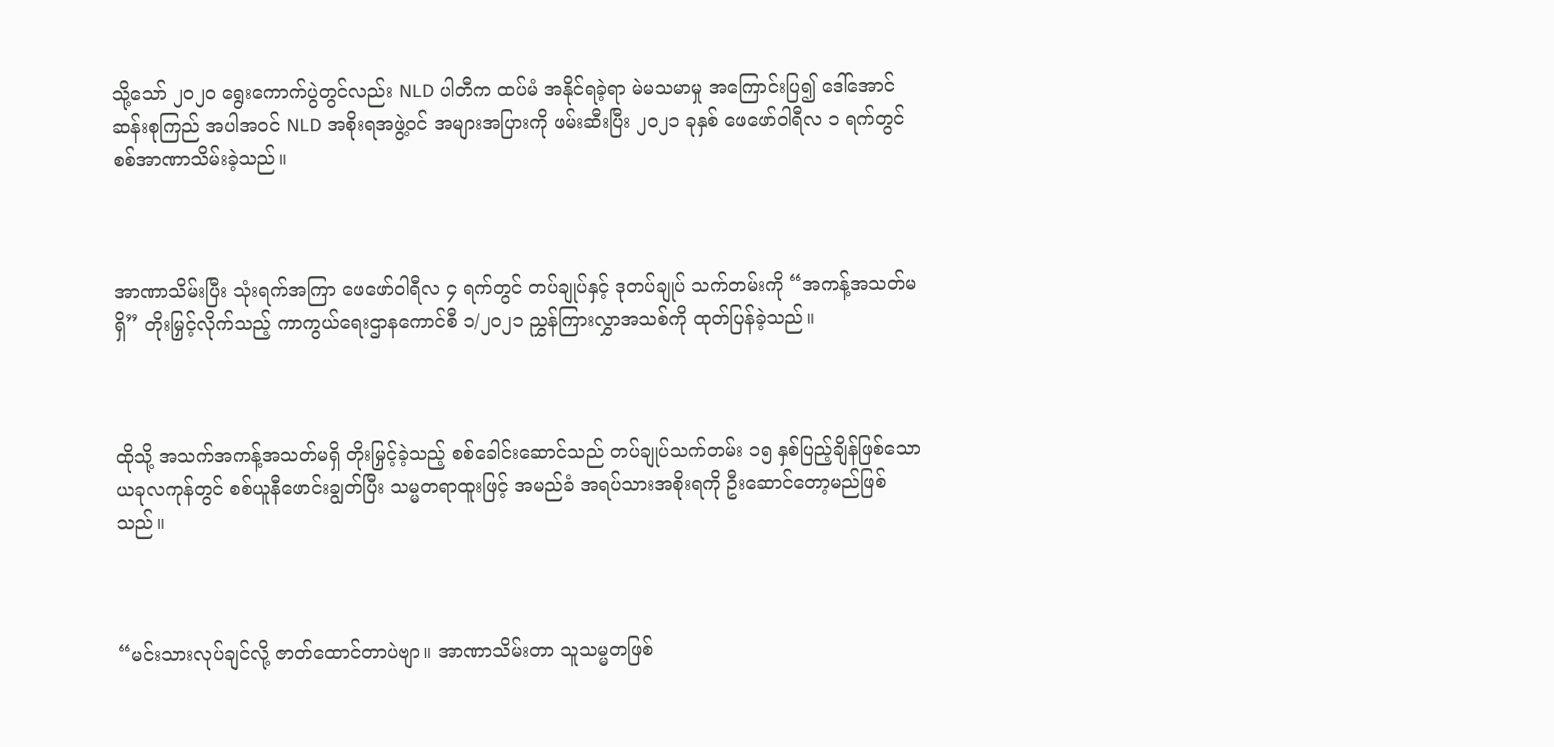သို့သော် ၂၀၂၀ ရွေးကောက်ပွဲတွင်လည်း NLD ပါတီက ထပ်မံ အနိုင်ရခဲ့ရာ မဲမသမာမှု အကြောင်းပြ၍ ဒေါ်အောင်ဆန်းစုကြည် အပါအဝင် NLD အစိုးရအဖွဲ့ဝင် အများအပြားကို ဖမ်းဆီးပြီး ၂၀၂၁ ခုနှစ် ဖေဖော်ဝါရီလ ၁ ရက်တွင် စစ်အာဏာသိမ်းခဲ့သည်။



အာဏာသိမ်းပြီး သုံးရက်အကြာ ဖေဖော်ဝါရီလ ၄ ရက်တွင် တပ်ချုပ်နှင့် ဒုတပ်ချုပ် သက်တမ်းကို “အကန့်အသတ်မရှိ” တိုးမြှင့်လိုက်သည့် ကာကွယ်ရေးဌာနကောင်စီ ၁/၂၀၂၁ ညွှန်ကြားလွှာအသစ်ကို ထုတ်ပြန်ခဲ့သည်။



ထိုသို့ အသက်အကန့်အသတ်မရှိ တိုးမြှင့်ခဲ့သည့် စစ်ခေါင်းဆောင်သည် တပ်ချုပ်သက်တမ်း ၁၅ နှစ်ပြည့်ချိန်ဖြစ်သော ယခုလကုန်တွင် စစ်ယူနီဖောင်းချွတ်ပြီး သမ္မတရာထူးဖြင့် အမည်ခံ အရပ်သားအစိုးရကို ဦးဆောင်တော့မည်ဖြစ်သည်။



“မင်းသားလုပ်ချင်လို့ ဇာတ်ထောင်တာပဲဗျာ။ အာဏာသိမ်းတာ သူသမ္မတဖြစ်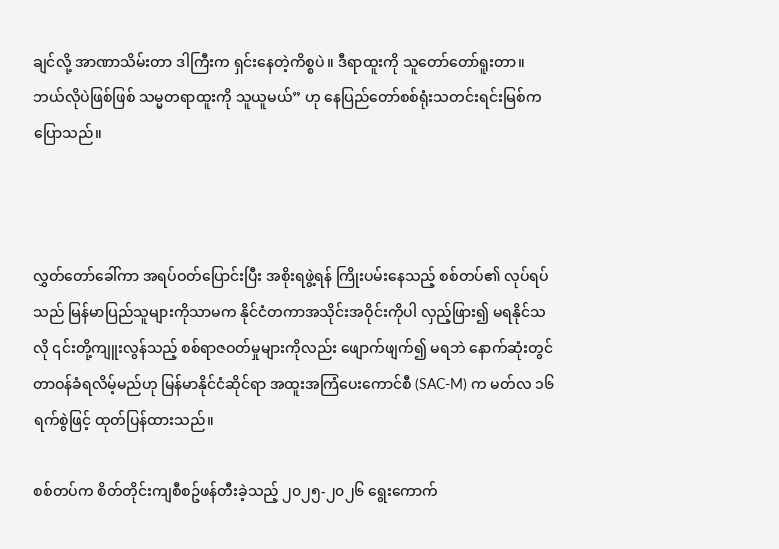ချင်လို့ အာဏာသိမ်းတာ ဒါကြီးက ရှင်းနေတဲ့ကိစ္စပဲ။ ဒီရာထူးကို သူတော်တော်ရူးတာ။ ဘယ်လိုပဲဖြစ်ဖြစ် သမ္မတရာထူးကို သူယူမယ်” ဟု နေပြည်တော်စစ်ရုံးသတင်းရင်းမြစ်က ပြောသည်။



လွှတ်တော်ခေါ်ကာ အရပ်ဝတ်ပြောင်းပြီး အစိုးရဖွဲ့ရန် ကြိုးပမ်းနေသည့် စစ်တပ်၏ လုပ်ရပ်သည် မြန်မာပြည်သူများကိုသာမက နိုင်ငံတကာအသိုင်းအဝိုင်းကိုပါ လှည့်ဖြား၍ မရနိုင်သလို ၎င်းတို့ကျူးလွန်သည့် စစ်ရာဇဝတ်မှုများကိုလည်း ဖျောက်ဖျက်၍ မရဘဲ နောက်ဆုံးတွင် တာဝန်ခံရလိမ့်မည်ဟု မြန်မာနိုင်ငံဆိုင်ရာ အထူးအကြံပေးကောင်စီ (SAC-M) က မတ်လ ၁၆ ရက်စွဲဖြင့် ထုတ်ပြန်ထားသည်။

စစ်တပ်က စိတ်တိုင်းကျစီစဥ်ဖန်တီးခဲ့သည့် ၂၀၂၅-၂၀၂၆ ရွေးကောက်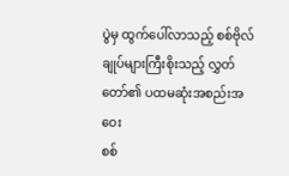ပွဲမှ ထွက်ပေါ်လာသည့် စစ်ဗိုလ်ချုပ်များကြီးစိုးသည့် လွှတ်တော်၏ ပထမဆုံးအစည်းအဝေး
စစ်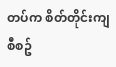တပ်က စိတ်တိုင်းကျစီစဥ်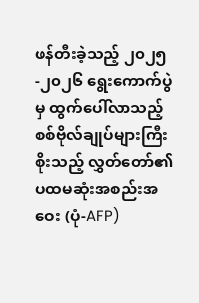ဖန်တီးခဲ့သည့် ၂၀၂၅-၂၀၂၆ ရွေးကောက်ပွဲမှ ထွက်ပေါ်လာသည့် စစ်ဗိုလ်ချုပ်များကြီးစိုးသည့် လွှတ်တော်၏ ပထမဆုံးအစည်းအဝေး (ပုံ-AFP)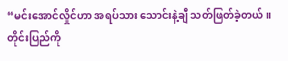“မင်းအောင်လှိုင်ဟာ အရပ်သား သောင်းနဲ့ချီ သတ်ဖြတ်ခဲ့တယ်။ တိုင်းပြည်ကို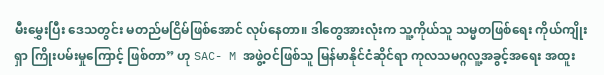မီးမွှေးပြီး ဒေသတွင်း မတည်မငြိမ်ဖြစ်အောင် လုပ်နေတာ။ ဒါတွေအားလုံးက သူ့ကိုယ်သူ သမ္မတဖြစ်ရေး ကိုယ်ကျိုးရှာ ကြိုးပမ်းမှုကြောင့် ဖြစ်တာ” ဟု SAC- M အဖွဲ့ဝင်ဖြစ်သူ မြန်မာနိုင်ငံဆိုင်ရာ ကုလသမဂ္ဂလူ့အခွင့်အရေး အထူး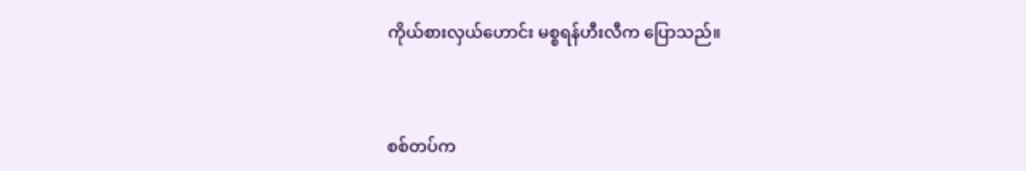ကိုယ်စားလှယ်ဟောင်း မစ္စရန်ဟီးလီက ပြောသည်။



စစ်တပ်က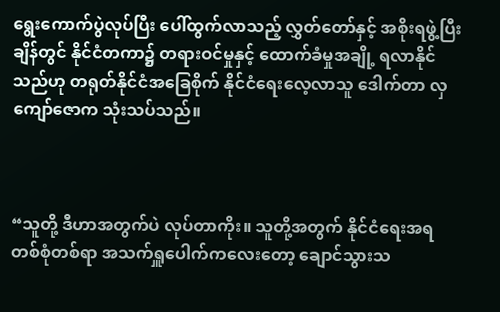ရွေးကောက်ပွဲလုပ်ပြီး ပေါ်ထွက်လာသည့် လွှတ်တော်နှင့် အစိုးရဖွဲ့ပြီးချိန်တွင် နိုင်ငံတကာ၌ တရားဝင်မှုနှင့် ထောက်ခံမှုအချို့ ရလာနိုင်သည်ဟု တရုတ်နိုင်ငံအခြေစိုက် နိုင်ငံရေးလေ့လာသူ ဒေါက်တာ လှကျော်ဇောက သုံးသပ်သည်။



“သူတို့ ဒီဟာအတွက်ပဲ လုပ်တာကိုး။ သူတို့အတွက် နိုင်ငံရေးအရ တစ်စုံတစ်ရာ အသက်ရှူပေါက်ကလေးတော့ ချောင်သွားသ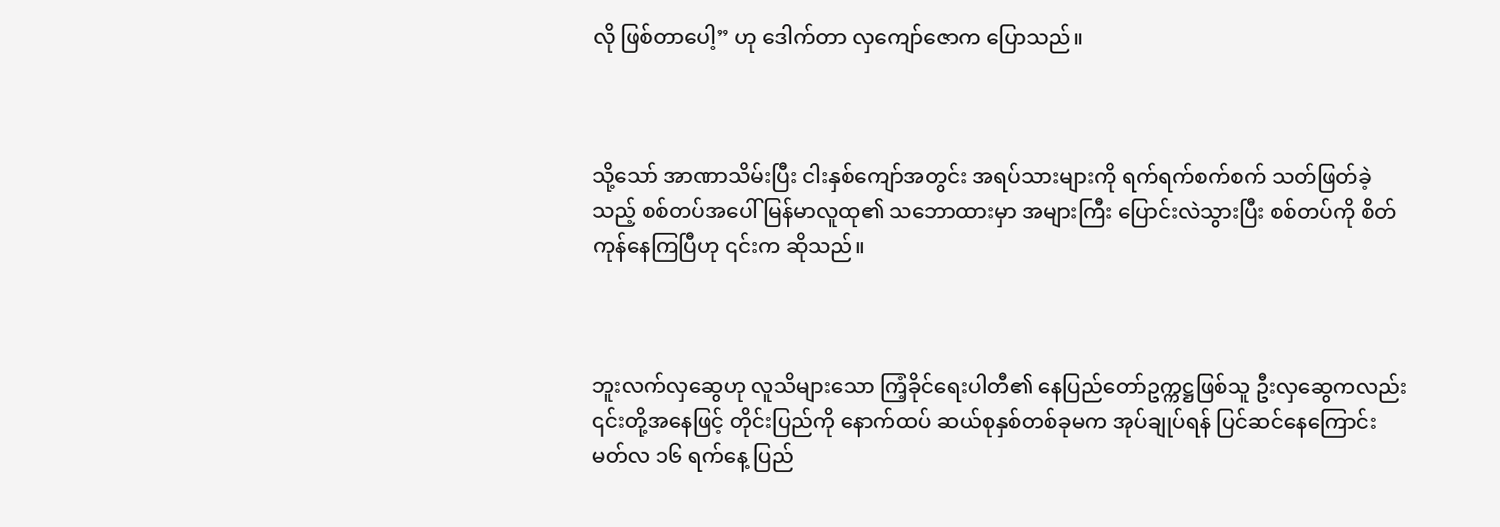လို ဖြစ်တာပေါ့” ဟု ဒေါက်တာ လှကျော်ဇောက ပြောသည်။



သို့သော် အာဏာသိမ်းပြီး ငါးနှစ်ကျော်အတွင်း အရပ်သားများကို ရက်ရက်စက်စက် သတ်ဖြတ်ခဲ့သည့် စစ်တပ်အပေါ် မြန်မာလူထု၏ သဘောထားမှာ အများကြီး ပြောင်းလဲသွားပြီး စစ်တပ်ကို စိတ်ကုန်နေကြပြီဟု ၎င်းက ဆိုသည်။



ဘူးလက်လှဆွေဟု လူသိများသော ကြံ့ခိုင်ရေးပါတီ၏ နေပြည်တော်ဥက္ကဋ္ဌဖြစ်သူ ဦးလှဆွေကလည်း ၎င်းတို့အနေဖြင့် တိုင်းပြည်ကို နောက်ထပ် ဆယ်စုနှစ်တစ်ခုမက အုပ်ချုပ်ရန် ပြင်ဆင်နေကြောင်း မတ်လ ၁၆ ရက်နေ့ ပြည်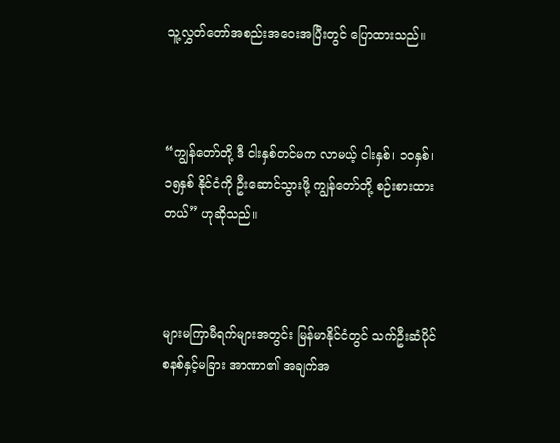သူ့လွှတ်တော်အစည်းအဝေးအပြီးတွင် ပြောထားသည်။



“ကျွန်တော်တို့ ဒီ ငါးနှစ်တင်မက လာမယ့် ငါးနှစ်၊ ၁၀နှစ်၊ ၁၅နှစ် နိုင်ငံကို ဦးဆောင်သွားဖို့ ကျွန်တော်တို့ စဉ်းစားထားတယ်” ဟုဆိုသည်။



များမကြာမီရက်များအတွင်း မြန်မာနိုင်ငံတွင် သက်ဦးဆံပိုင် စနစ်နှင့်မခြား အာဏာ၏ အချက်အ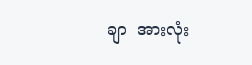ချာ  အားလုံး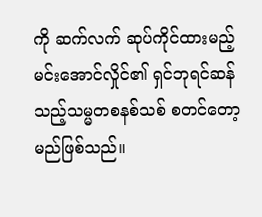ကို ဆက်လက် ဆုပ်ကိုင်ထားမည့် မင်းအောင်လှိုင်၏ ရှင်ဘုရင်ဆန်သည့်သမ္မတစနစ်သစ် စတင်တော့မည်ဖြစ်သည်။